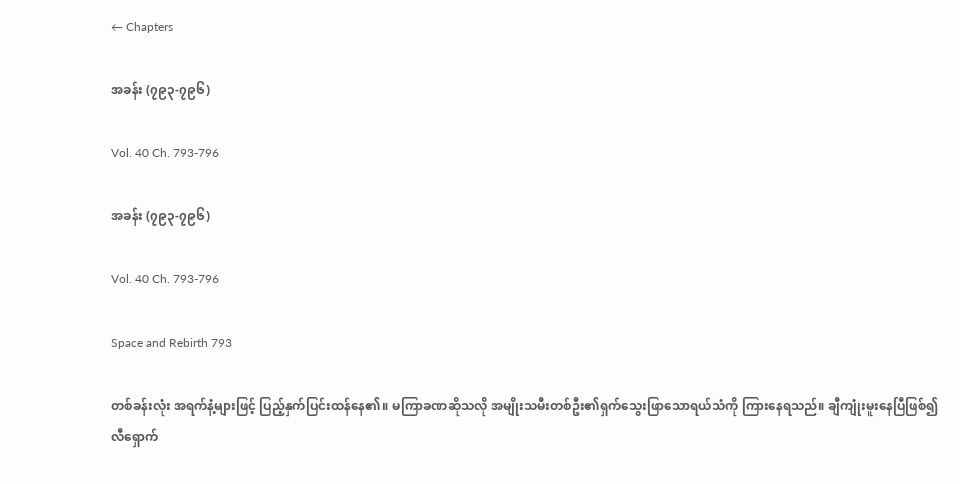← Chapters

အခန်း (၇၉၃-၇၉၆)

Vol. 40 Ch. 793-796

အခန်း (၇၉၃-၇၉၆)

Vol. 40 Ch. 793-796

Space and Rebirth 793

တစ်ခန်းလုံး အရက်နံ့များဖြင့် ပြည့်နှက်ပြင်းထန်နေ၏။ မကြာခဏဆိုသလို အမျိုးသမီးတစ်ဦး၏ရှက်သွေးဖြာသောရယ်သံကို ကြားနေရသည်။ ချီကျုံးမူးနေပြီဖြစ်၍ လီရှောက်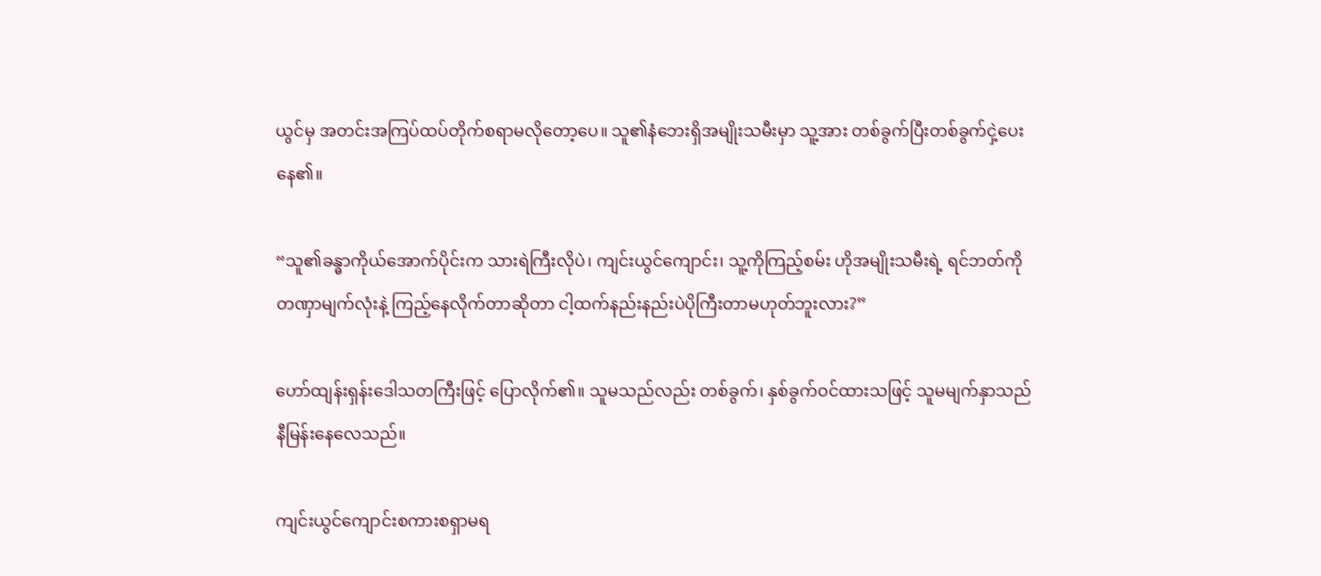ယွင်မှ အတင်းအကြပ်ထပ်တိုက်စရာမလိုတော့ပေ။ သူ၏နံဘေးရှိအမျိုးသမီးမှာ သူ့အား တစ်ခွက်ပြီးတစ်ခွက်ငှဲ့ပေးနေ၏။

“သူ၏ခန္ဓာကိုယ်အောက်ပိုင်းက သားရဲကြီးလိုပဲ၊ ကျင်းယွင်ကျောင်း၊ သူ့ကိုကြည့်စမ်း ဟိုအမျိုးသမီးရဲ့ ရင်ဘတ်ကို တဏှာမျက်လုံးနဲ့ ကြည့်နေလိုက်တာဆိုတာ ငါ့ထက်နည်းနည်းပဲပိုကြီးတာမဟုတ်ဘူးလား?”

ဟော်ထျန်းရှန်းဒေါသတကြီးဖြင့် ပြောလိုက်၏။ သူမသည်လည်း တစ်ခွက်၊ နှစ်ခွက်ဝင်ထားသဖြင့် သူမမျက်နှာသည် နီမြန်းနေလေသည်။

ကျင်းယွင်ကျောင်းစကားစရှာမရ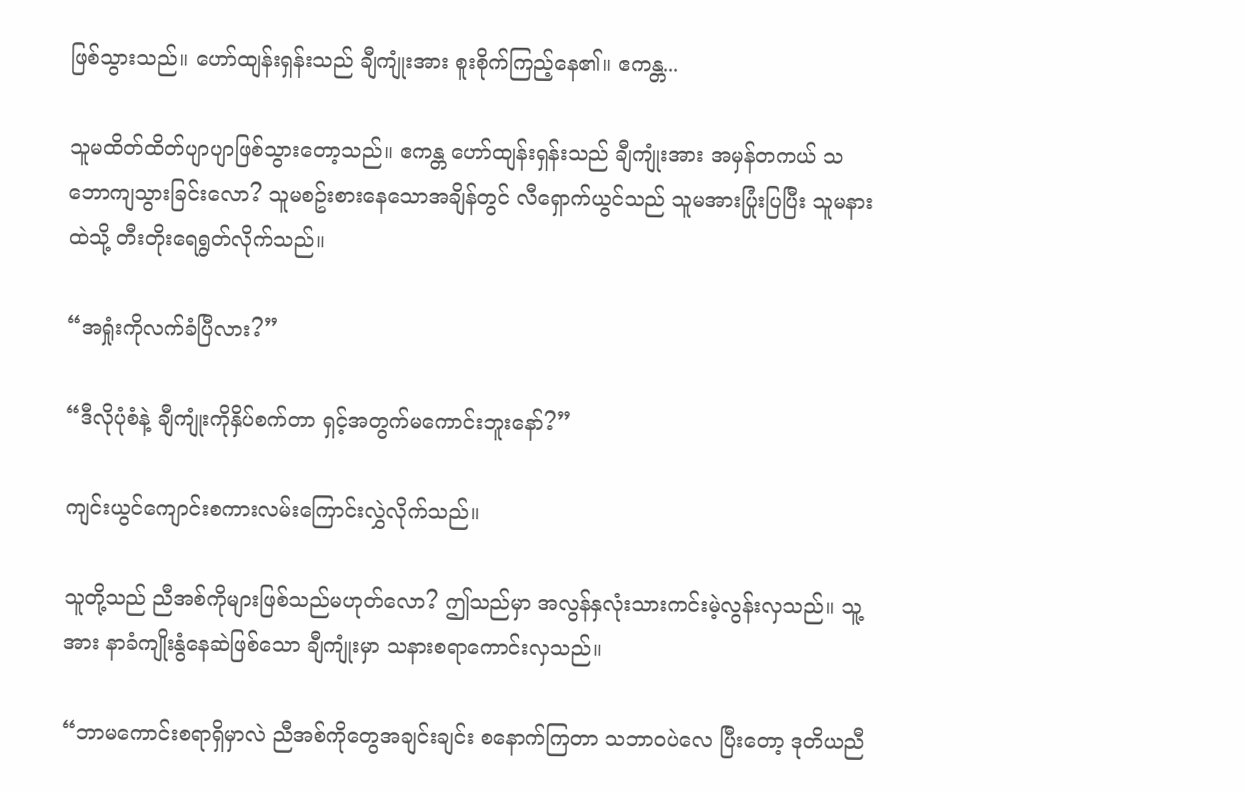ဖြစ်သွားသည်။ ဟော်ထျန်းရှန်းသည် ချီကျုံးအား စူးစိုက်ကြည့်နေ၏။ ဧကန္တ...

သူမထိတ်ထိတ်ပျာပျာဖြစ်သွားတော့သည်။ ဧကန္တ ဟော်ထျန်းရှန်းသည် ချီကျုံးအား အမှန်တကယ် သဘောကျသွားခြင်းလော? သူမစဥ်းစားနေသောအချိန်တွင် လီရှောက်ယွင်သည် သူမအားပြုံးပြပြီး သူမနားထဲသို့ တီးတိုးရေရွတ်လိုက်သည်။

“အရှုံးကိုလက်ခံပြီလား?”

“ဒီလိုပုံစံနဲ့ ချီကျုံးကိုနှိပ်စက်တာ ရှင့်အတွက်မကောင်းဘူးနော်?”

ကျင်းယွင်ကျောင်းစကားလမ်းကြောင်းလွှဲလိုက်သည်။

သူတို့သည် ညီအစ်ကိုများဖြစ်သည်မဟုတ်လော? ဤသည်မှာ အလွန်နှလုံးသားကင်းမဲ့လွန်းလှသည်။ သူ့အား နာခံကျိုးနွံနေဆဲဖြစ်သော ချီကျုံးမှာ သနားစရာကောင်းလှသည်။

“ဘာမကောင်းစရာရှိမှာလဲ ညီအစ်ကိုတွေအချင်းချင်း စနောက်ကြတာ သဘာဝပဲလေ ပြီးတော့ ဒုတိယညီ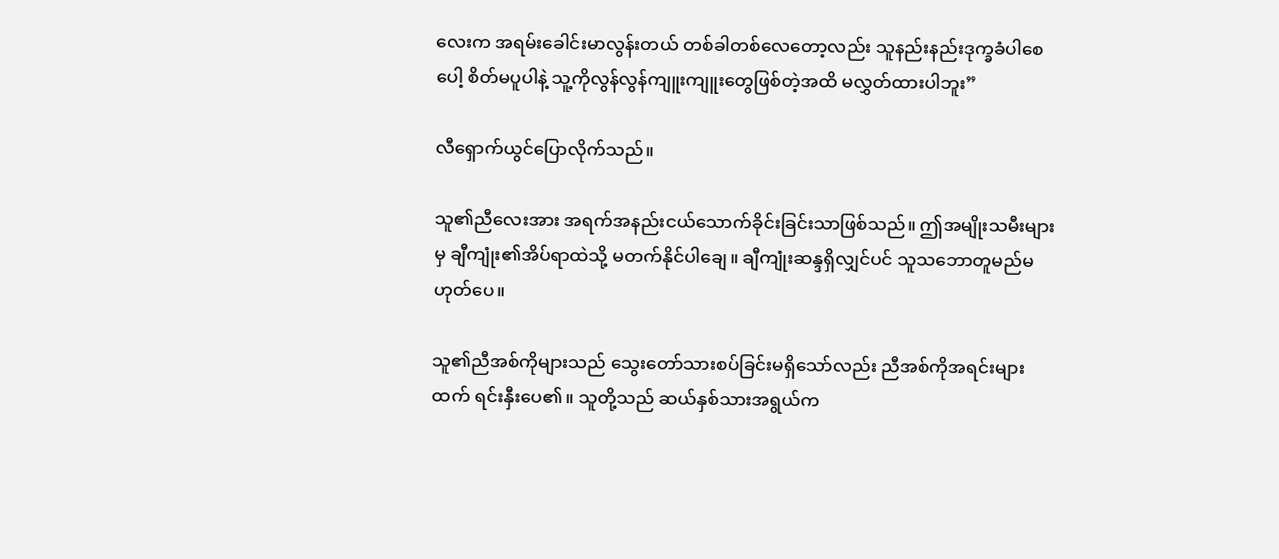လေးက အရမ်းခေါင်းမာလွန်းတယ် တစ်ခါတစ်လေတော့လည်း သူနည်းနည်းဒုက္ခခံပါစေပေါ့ စိတ်မပူပါနဲ့ သူ့ကိုလွန်လွန်ကျူးကျူးတွေဖြစ်တဲ့အထိ မလွှတ်ထားပါဘူး”

လီရှောက်ယွင်ပြောလိုက်သည်။

သူ၏ညီလေးအား အရက်အနည်းငယ်သောက်ခိုင်းခြင်းသာဖြစ်သည်။ ဤအမျိုးသမီးများမှ ချီကျုံး၏အိပ်ရာထဲသို့ မတက်နိုင်ပါချေ။ ချီကျုံးဆန္ဒရှိလျှင်ပင် သူသဘောတူမည်မဟုတ်ပေ။

သူ၏ညီအစ်ကိုများသည် သွေးတော်သားစပ်ခြင်းမရှိသော်လည်း ညီအစ်ကိုအရင်းများထက် ရင်းနှီးပေ၏။ သူတို့သည် ဆယ်နှစ်သားအရွယ်က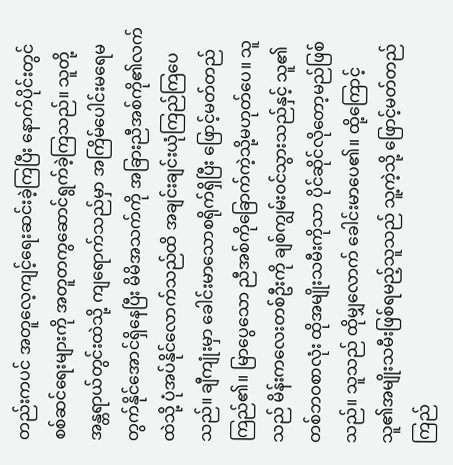တည်းကပင် အတူလေ့ကျင့်ရေးဆင်းခဲ့ကြပြီး နောက်ပိုင်းတွင် စစ်ဆင်ရေးများကို အတူတကွဆောင်ရွက်ခဲ့ကြသည်။ သူတို့အန္တရာယ်တွင်းထဲသို့ ကျရောက်သည်မှာ အကြိမ်ပေါင်းမရေမတွက်နိုင်အောင်ရှိနေပြီး မိမိအသက်ကို အခြားညီအစ်ကို၏လက်ထဲသို့ ပုံအပ်နိုင်လောက်သည်ထိ အချင်းချင်းယုံကြည်ကြပေသည်။ ချီကျုံးမှာ ခေါင်းမာသောစရိုက်ရှိပြီး ဖြောင့်မတ်တည်ကြည်၏။ မြာပွေသော ညီအစ်ကိုခြောက်ကဲ့သို့မဟုတ်ပေ။ သူသည် မိန်းကလေးတစ်ဦးကို ချစ်ကျွမ်းဝင်သွားသည်နှင့် သူ၏တစ်ဘဝစာလုံး ထိုအမျိုးသမီးကိုသာ ပိုင်ဆိုင်လိုတော့မည်ဖြစ်သည်။ သူသည် ထိုမျှလောက် ခေါင်းမာပေ၏။ ထို့ကြောင့် သူ၏အမျိုးသမီးဖြစ်ရမည့်သူသည် သူ့ကဲ့သို့ ဖြောင့်မတ်တည်ကြည်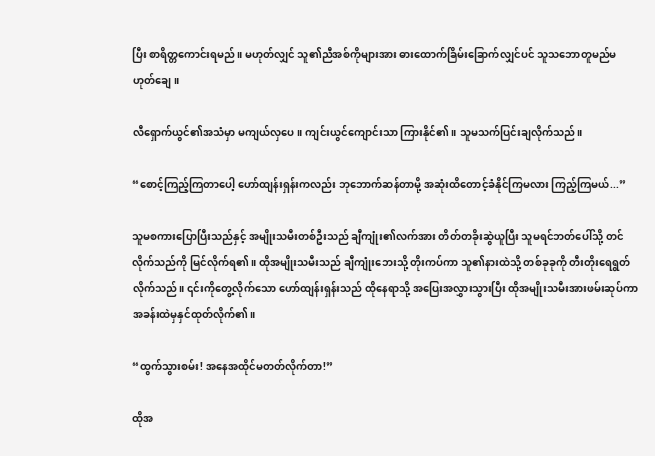ပြီး စာရိတ္တကောင်းရမည်။ မဟုတ်လျှင် သူ၏ညီအစ်ကိုများအား ဓားထောက်ခြိမ်းခြောက်လျှင်ပင် သူသဘောတူမည်မဟုတ်ချေ။

လီရှောက်ယွင်၏အသံမှာ မကျယ်လှပေ။ ကျင်းယွင်ကျောင်းသာ ကြားနိုင်၏။ သူမသက်ပြင်းချလိုက်သည်။

“စောင့်ကြည့်ကြတာပေါ့ ဟော်ထျန်းရှန်းကလည်း ဘုဘောက်ဆန်တာမို့ အဆုံးထိတောင့်ခံနိုင်ကြမလား ကြည့်ကြမယ်...”

သူမစကားပြောပြီးသည်နှင့် အမျိုးသမီးတစ်ဦးသည် ချီကျုံး၏လက်အား တိတ်တခိုးဆွဲယူပြီး သူမရင်ဘတ်ပေါ်သို့ တင်လိုက်သည်ကို မြင်လိုက်ရ၏။ ထိုအမျိုးသမီးသည် ချီကျုံးဘေးသို့ တိုးကပ်ကာ သူ၏နားထဲသို့ တစ်ခုခုကို တီးတိုးရေရွတ်လိုက်သည်။ ၎င်းကိုတွေ့လိုက်သော ဟော်ထျန်းရှန်းသည် ထိုနေရာသို့ အပြေးအလွှားသွားပြီး ထိုအမျိုးသမီးအားဖမ်းဆုပ်ကာ အခန်းထဲမှနှင်ထုတ်လိုက်၏။

“ထွက်သွားစမ်း! အနေအထိုင်မတတ်လိုက်တာ!”

ထိုအ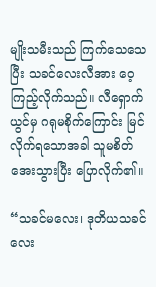မျိုးသမီးသည် ကြက်သေသေပြီး သခင်လေးလီအား ဝေ့ကြည့်လိုက်သည်။ လီရှောက်ယွင်မှ ဂရုမစိုက်ကြောင်း မြင်လိုက်ရသောအခါ သူမစိတ်အေးသွားပြီး ပြောလိုက်၏။

“သခင်မလေး၊ ဒုတိယသခင်လေး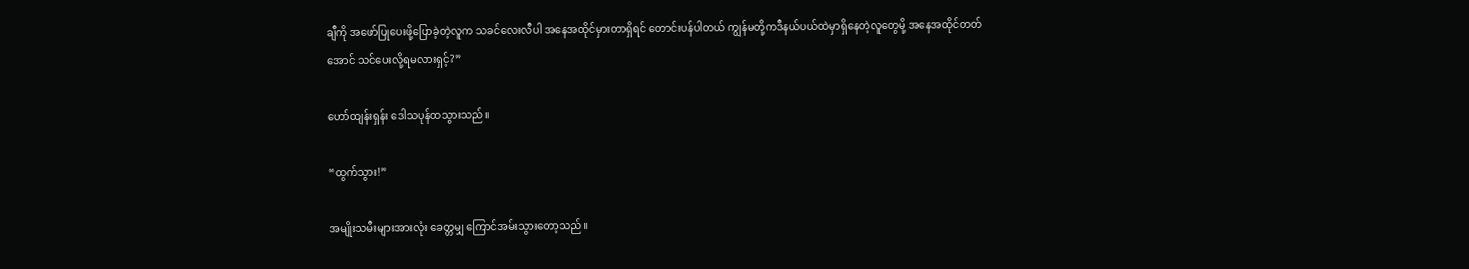ချီကို အဖော်ပြုပေးဖို့ပြောခဲ့တဲ့လူက သခင်လေးလီပါ အနေအထိုင်မှားတာရှိရင် တောင်းပန်ပါတယ် ကျွန်မတို့ကဒီနယ်ပယ်ထဲမှာရှိနေတဲ့လူတွေမို့ အနေအထိုင်တတ်အောင် သင်ပေးလို့ရမလားရှင့်?”

ဟော်ထျန်းရှန်း ဒေါသပုန်ထသွားသည်။

“ထွက်သွား!”

အမျိုးသမီးများအားလုံး ခေတ္တမျှ ကြောင်အမ်းသွားတော့သည်။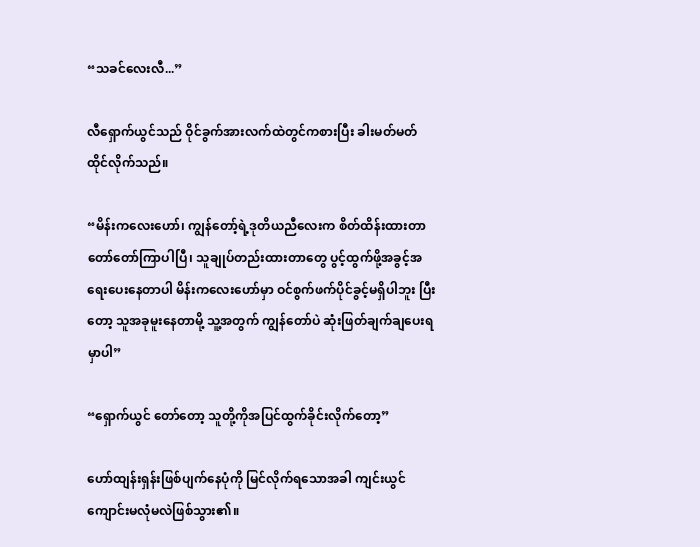“သခင်လေးလီ...”

လီရှောက်ယွင်သည် ဝိုင်ခွက်အားလက်ထဲတွင်ကစားပြီး ခါးမတ်မတ်ထိုင်လိုက်သည်။

“မိန်းကလေး‌ဟော်၊ ကျွန်တော့်ရဲ့ဒုတိယညီလေးက စိတ်ထိန်းထားတာ တော်တော်ကြာပါပြီ၊ သူချုပ်တည်းထားတာတွေ ပွင့်ထွက်ဖို့အခွင့်အရေးပေးနေတာပါ မိန်းကလေးဟော်မှာ ဝင်စွက်ဖက်ပိုင်ခွင့်မရှိပါဘူး ပြီးတော့ သူအခုမူးနေတာမို့ သူ့အတွက် ကျွန်တော်ပဲ ဆုံးဖြတ်ချက်ချပေးရမှာပါ”

“ရှောက်ယွင် တော်တော့ သူတို့ကိုအပြင်ထွက်ခိုင်းလိုက်တော့”

ဟော်ထျန်းရှန်းဖြစ်ပျက်နေပုံကို မြင်လိုက်ရသောအခါ ကျင်းယွင်ကျောင်းမလုံမလဲဖြစ်သွား၏။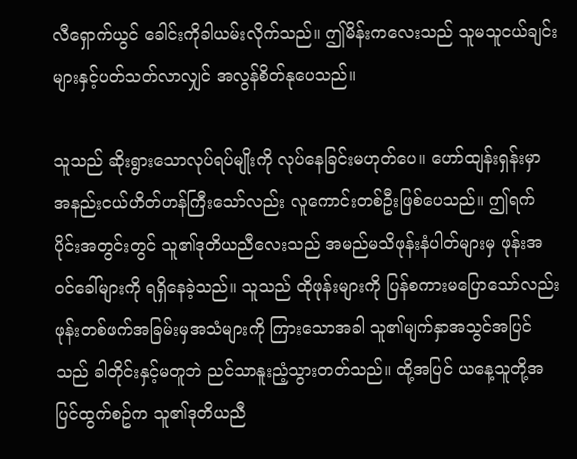လီရှောက်ယွင် ခေါင်းကိုခါယမ်းလိုက်သည်။ ဤမိန်းကလေးသည် သူမသူငယ်ချင်းများနှင့်ပတ်သတ်လာလျှင် အလွန်စိတ်နုပေသည်။

သူသည် ဆိုးရွားသောလုပ်ရပ်မျိုးကို လုပ်နေခြင်းမဟုတ်ပေ။ ဟော်ထျန်းရှန်းမှာ အနည်းငယ်ဟိတ်ဟန်ကြီးသော်လည်း လူကောင်းတစ်ဦးဖြစ်ပေသည်။ ဤရက်ပိုင်းအတွင်းတွင် သူ၏ဒုတိယညီလေးသည် အမည်မသိဖုန်းနံပါတ်များမှ ဖုန်းအဝင်ခေါ်များကို ရရှိနေခဲ့သည်။ သူသည် ထိုဖုန်းများကို ပြန်စကားမပြောသော်လည်း ဖုန်းတစ်ဖက်အခြမ်းမှအသံများကို ကြားသောအခါ သူ၏မျက်နှာအသွင်အပြင်သည် ခါတိုင်းနှင့်မတူဘဲ ညင်သာနူးညံ့သွားတတ်သည်။ ထို့အပြင် ယနေ့သူတို့အပြင်ထွက်စဥ်က သူ၏ဒုတိယညီ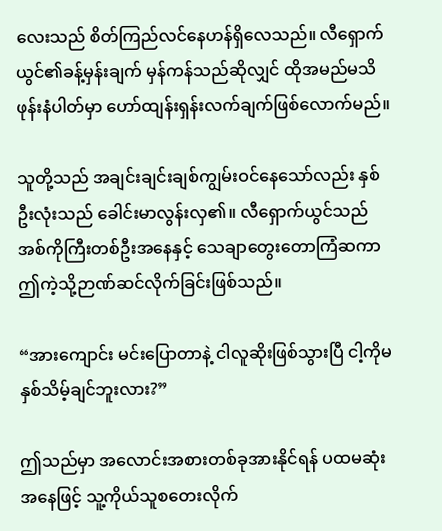လေးသည် စိတ်ကြည်လင်နေဟန်ရှိလေသည်။ လီရှောက်ယွင်၏ခန့်မှန်းချက် မှန်ကန်သည်ဆိုလျှင် ထိုအမည်မသိဖုန်းနံပါတ်မှာ ဟော်ထျန်းရှန်းလက်ချက်ဖြစ်လောက်မည်။

သူတို့သည် အချင်းချင်းချစ်ကျွမ်းဝင်နေသော်လည်း နှစ်ဦးလုံးသည် ခေါင်းမာလွန်းလှ၏။ လီရှောက်ယွင်သည် အစ်ကိုကြီးတစ်ဦးအနေနှင့် သေချာတွေးတောကြံဆကာ ဤကဲ့သို့ဉာဏ်ဆင်လိုက်ခြင်းဖြစ်သည်။

“အားကျောင်း မင်းပြောတာနဲ့ ငါလူဆိုးဖြစ်သွားပြီ ငါ့ကိုမနှစ်သိမ့်ချင်ဘူးလား?”

ဤသည်မှာ အလောင်းအစားတစ်ခုအားနိုင်ရန် ပထမဆုံးအနေဖြင့် သူ့ကိုယ်သူစတေးလိုက်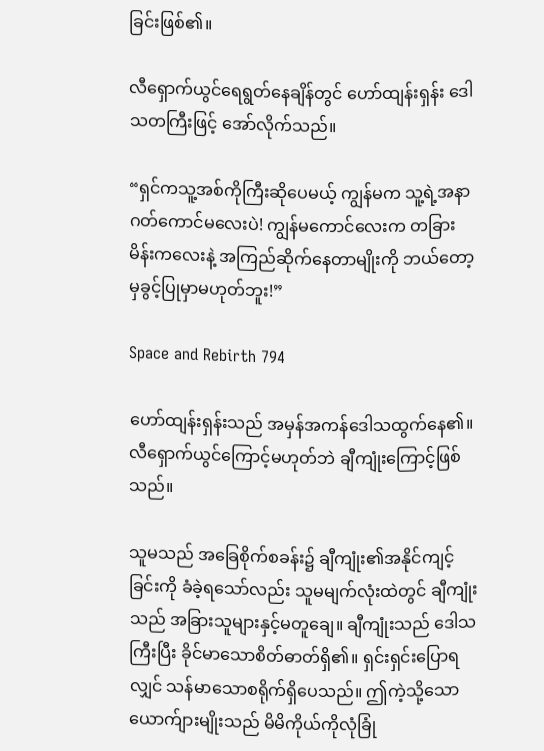ခြင်းဖြစ်၏။

လီရှောက်ယွင်ရေရွတ်နေချိန်တွင် ဟော်ထျန်းရှန်း ဒေါသတကြီးဖြင့် အော်လိုက်သည်။

“ရှင်ကသူ့အစ်ကိုကြီးဆိုပေမယ့် ကျွန်မက သူ့ရဲ့အနာဂတ်ကောင်မလေးပဲ! ကျွန်မကောင်လေးက တခြားမိန်းကလေးနဲ့ အကြည်ဆိုက်နေတာမျိုးကို ဘယ်တော့မှခွင့်ပြုမှာမဟုတ်ဘူး!”

Space and Rebirth 794

ဟော်ထျန်းရှန်းသည် အမှန်အကန်ဒေါသထွက်နေ၏။ လီရှောက်ယွင်ကြောင့်မဟုတ်ဘဲ ချီကျုံးကြောင့်ဖြစ်သည်။

သူမသည် အခြေစိုက်စခန်း၌ ချီကျုံး၏အနိုင်ကျင့်ခြင်းကို ခံခဲ့ရသော်လည်း သူမမျက်လုံးထဲတွင် ချီကျုံးသည် အခြားသူများနှင့်မတူချေ။ ချီကျုံးသည် ဒေါသကြီးပြီး ခိုင်မာသောစိတ်ဓာတ်ရှိ၏။ ရှင်းရှင်းပြောရလျှင် သန်မာသောစရိုက်ရှိပေသည်။ ဤကဲ့သို့သောယောက်ျားမျိုးသည် မိမိကိုယ်ကိုလုံခြုံ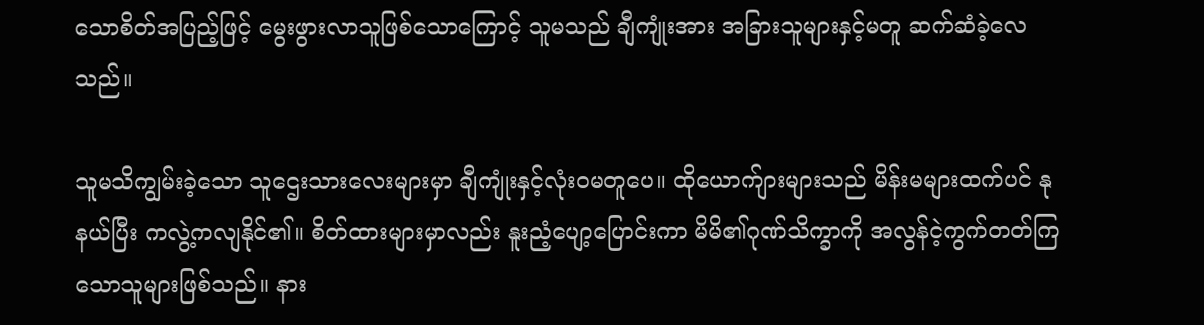သောစိတ်အပြည့်ဖြင့် မွေးဖွားလာသူဖြစ်သောကြောင့် သူမသည် ချီကျုံးအား အခြားသူများနှင့်မတူ ဆက်ဆံခဲ့လေသည်။

သူမသိကျွမ်းခဲ့သော သူဌေးသားလေးများမှာ ချီကျုံးနှင့်လုံးဝမတူပေ။ ထိုယောက်ျားများသည် မိန်းမများထက်ပင် နုနယ်ပြီး ကလွဲ့ကလျနိုင်၏။ စိတ်ထားများမှာလည်း နူးညံ့ပျော့ပြောင်းကာ မိမိ၏ဂုဏ်သိက္ခာကို အလွန်ငဲ့ကွက်တတ်ကြသောသူများဖြစ်သည်။ နား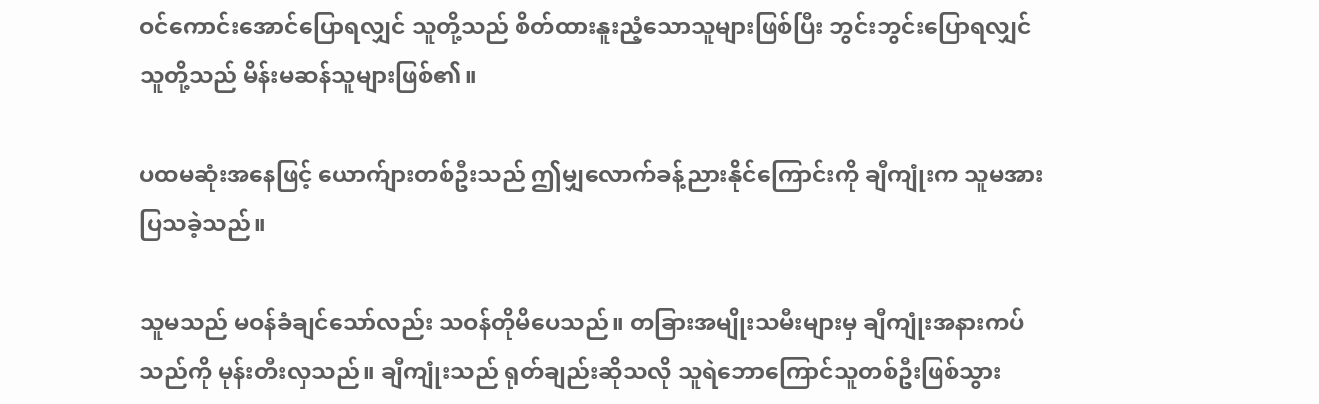ဝင်ကောင်းအောင်ပြောရလျှင် သူတို့သည် စိတ်ထားနူးညံ့သောသူများဖြစ်ပြီး ဘွင်းဘွင်းပြောရလျှင် သူတို့သည် မိန်းမဆန်သူများဖြစ်၏။

ပထမဆုံးအနေဖြင့် ယောက်ျားတစ်ဦးသည် ဤမျှလောက်ခန့်ညားနိုင်ကြောင်းကို ချီကျုံးက သူမအား ပြသခဲ့သည်။

သူမသည် မဝန်ခံချင်သော်လည်း သဝန်တိုမိပေသည်။ တခြားအမျိုးသမီးများမှ ချီကျုံးအနားကပ်သည်ကို မုန်းတီးလှသည်။ ချီကျုံးသည် ရုတ်ချည်းဆိုသလို သူရဲဘောကြောင်သူတစ်ဦးဖြစ်သွား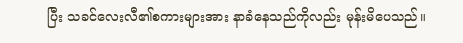ပြီး သခင်လေးလီ၏စကားများအား နာခံနေသည်ကိုလည်း မုန်းမိပေသည်။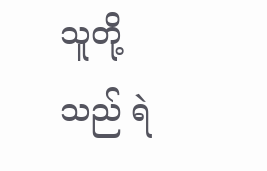သူတို့သည် ရဲ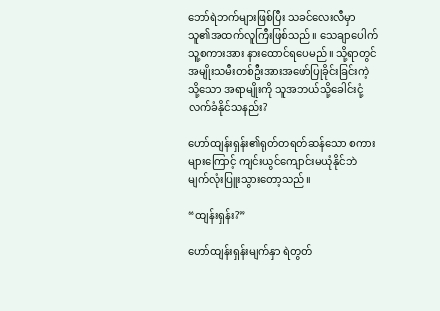ဘော်ရဲဘက်များဖြစ်ပြီး သခင်လေးလီမှာ သူ၏အထက်လူကြီးဖြစ်သည်။ သေချာပေါက် သူ့စကားအား နားထောင်ရပေမည်။ သို့ရာတွင် အမျိုးသမီးတစ်ဦးအားအဖော်ပြုခိုင်းခြင်းကဲ့သို့သော အရာမျိုးကို သူအဘယ်သို့ခေါင်းငုံ့လက်ခံနိုင်သနည်း?

ဟော်ထျန်းရှန်း၏ရုတ်တရတ်ဆန်သော စကားများကြောင့် ကျင်းယွင်ကျောင်းမယုံနိုင်ဘဲ မျက်လုံးပြူးသွားတော့သည်။

“ထျန်းရှန်း?”

ဟော်ထျန်းရှန်းမျက်နှာ ရဲတွတ်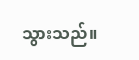သွားသည်။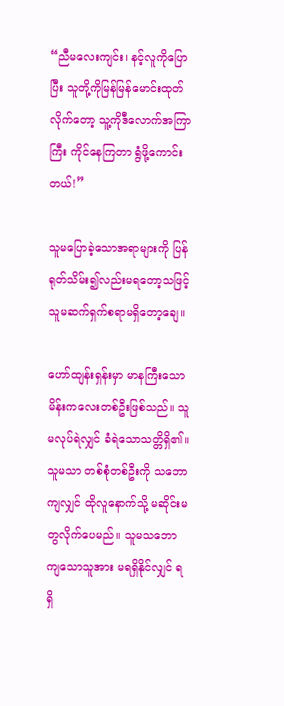“ညီမလေးကျင်း၊ နင့်လူကိုပြောပြီး သူတို့ကိုမြန်မြန်မောင်းထုတ်လိုက်တော့ သူ့ကိုဒီလောက်အကြာကြီး ကိုင်နေကြတာ ရွံဖို့ကောင်းတယ်!”

သူမပြောခဲ့သောအရာများကို ပြန်ရုတ်သိမ်း၍လည်းမရတော့သဖြင့် သူမဆက်ရှက်စရာမရှိတော့ချေ။

ဟော်ထျန်းရှန်းမှာ မာနကြီးသောမိန်းကလေးတစ်ဦးဖြစ်သည်။ သူမလုပ်ရဲလျှင် ခံရဲသောသတ္တိရှိ၏။ သူမသာ တစ်စုံတစ်ဦးကို သဘောကျလျှင် ထိုလူနောက်သို့ မဆိုင်းမတွလိုက်ပေမည်။ သူမသဘောကျသောသူအား မရရှိနိုင်လျှင် ရရှိ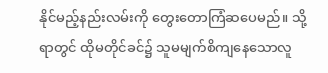နိုင်မည့်နည်းလမ်းကို တွေးတောကြံဆပေမည်။ သို့ရာတွင် ထိုမတိုင်ခင်၌ သူမမျက်စိကျနေသောလူ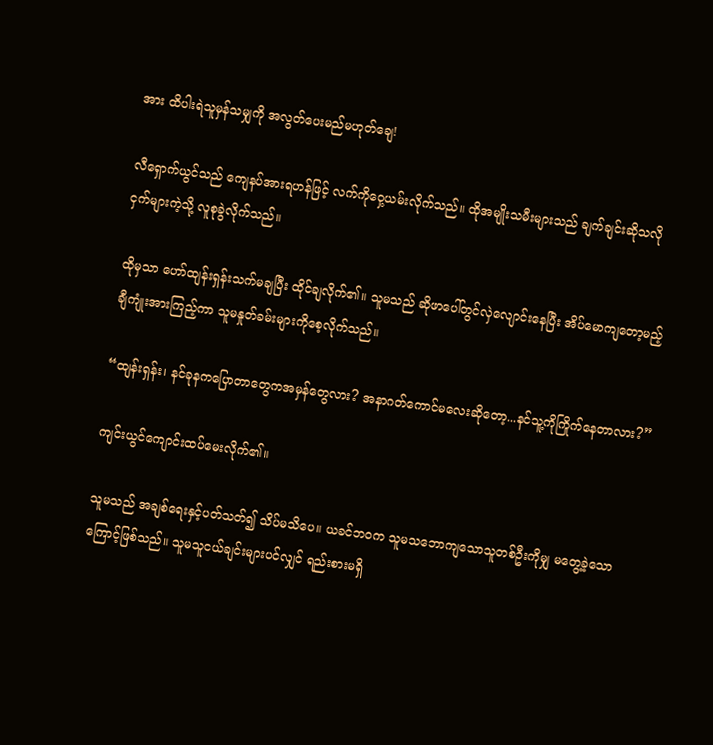အား ထိပါးရဲသူမှန်သမျှကို အလွတ်ပေးမည်မဟုတ်ချေ!

လီရှောက်ယွင်သည် ကျေနပ်အားရဟန်ဖြင့် လက်ကိုဝှေ့ယမ်းလိုက်သည်။ ထိုအမျိုးသမီးများသည် ချက်ချင်းဆိုသလို ငှက်များကဲ့သို့ လူစုခွဲလိုက်သည်။

ထိုမှသာ ဟော်ထျန်းရှန်းသက်မချပြီး ထိုင်ချလိုက်၏။ သူမသည် ဆိုဖာပေါ်တွင်လှဲလျောင်းနေပြီး အိပ်မောကျတော့မည့် ချီကျုံးအားကြည့်ကာ သူမနှုတ်ခမ်းများကိုစေ့လိုက်သည်။

“ထျန်းရှန်း၊ နင်ခုနကပြောတာတွေကအမှန်တွေလား? အနာဂတ်ကောင်မလေးဆိုတော့...နင်သူ့ကိုကြိုက်နေတာလား?”

ကျင်းယွင်ကျောင်းထပ်မေးလိုက်၏။

သူမသည် အချစ်ရေးနှင့်ပတ်သတ်၍ သိပ်မသိပေ။ ယခင်ဘဝက သူမသဘောကျသောသူတစ်ဦးကိုမျှ မတွေ့ခဲ့သောကြောင့်ဖြစ်သည်။ သူမသူငယ်ချင်းများပင်လျှင် ရည်းစားမရှိ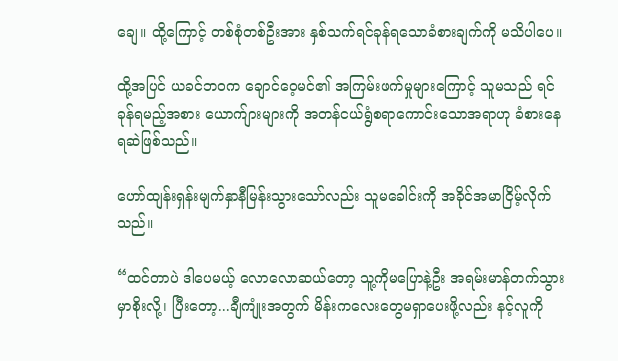ချေ။ ထို့ကြောင့် တစ်စုံတစ်ဦးအား နှစ်သက်ရင်ခုန်ရသောခံစားချက်ကို မသိပါပေ။

ထို့အပြင် ယခင်ဘဝက ချောင်ဝေ့မင်၏ အကြမ်းဖက်မှုများကြောင့် သူမသည် ရင်ခုန်ရမည့်အစား ယောက်ျားများကို အတန်ငယ်ရွံစရာကောင်းသောအရာဟု ခံစားနေရဆဲဖြစ်သည်။

ဟော်ထျန်းရှန်းမျက်နှာနီမြန်းသွားသော်လည်း သူမခေါင်းကို အခိုင်အမာငြိမ့်လိုက်သည်။

“ထင်တာပဲ ဒါပေမယ့် လောလောဆယ်တော့ သူ့ကိုမပြောနဲ့ဦး အရမ်းမာန်တက်သွားမှာစိုးလို့၊ ပြီးတော့...ချီကျုံးအတွက် မိန်းကလေးတွေမရှာပေးဖို့လည်း နင့်လူကို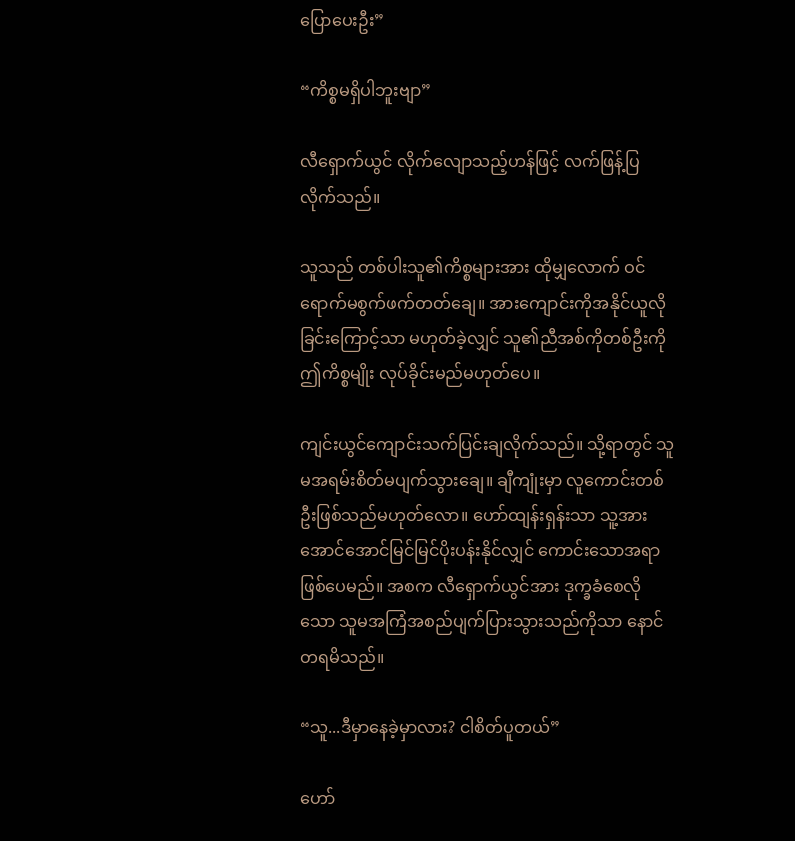ပြောပေးဦး”

“ကိစ္စမရှိပါဘူးဗျာ”

လီရှောက်ယွင် လိုက်လျောသည့်ဟန်ဖြင့် လက်ဖြန့်ပြလိုက်သည်။

သူသည် တစ်ပါးသူ၏ကိစ္စများအား ထိုမျှလောက် ဝင်ရောက်မစွက်ဖက်တတ်ချေ။ အားကျောင်းကိုအနိုင်ယူလိုခြင်းကြောင့်သာ မဟုတ်ခဲ့လျှင် သူ၏ညီအစ်ကိုတစ်ဦးကို ဤကိစ္စမျိုး လုပ်ခိုင်းမည်မဟုတ်ပေ။

ကျင်းယွင်ကျောင်းသက်ပြင်းချလိုက်သည်။ သို့ရာတွင် သူမအရမ်းစိတ်မပျက်သွားချေ။ ချီကျုံးမှာ လူကောင်းတစ်ဦးဖြစ်သည်မဟုတ်လော။ ဟော်ထျန်းရှန်းသာ သူ့အား အောင်အောင်မြင်မြင်ပိုးပန်းနိုင်လျှင် ကောင်းသောအရာဖြစ်ပေမည်။ အစက လီရှောက်ယွင်အား ဒုက္ခခံစေလိုသော သူမအကြံအစည်ပျက်ပြားသွားသည်ကိုသာ နောင်တရမိသည်။

“သူ...ဒီမှာနေခဲ့မှာလား? ငါစိတ်ပူတယ်”

ဟော်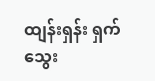ထျန်းရှန်း ရှက်သွေး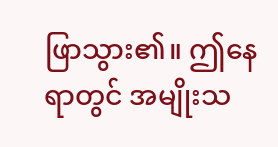ဖြာသွား၏။ ဤနေရာတွင် အမျိုးသ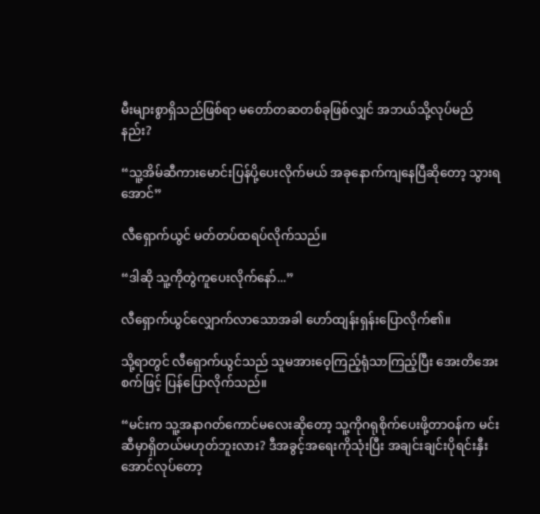မီးများစွာရှိသည်ဖြစ်ရာ မတော်တဆတစ်ခုဖြစ်လျှင် အဘယ်သို့လုပ်မည်နည်း?

“သူ့အိမ်ဆီကားမောင်းပြန်ပို့ပေးလိုက်မယ် အခုနောက်ကျနေပြီဆိုတော့ သွားရအောင်”

လီရှောက်ယွင် မတ်တပ်ထရပ်လိုက်သည်။

“ဒါဆို သူ့ကိုတွဲကူပေးလိုက်နော်...”

လီရှောက်ယွင်လျှောက်လာသောအခါ ဟော်ထျန်းရှန်းပြောလိုက်၏။

သို့ရာတွင် လီရှောက်ယွင်သည် သူမအားဝေ့ကြည့်ရုံသာကြည့်ပြီး အေးတိအေးစက်ဖြင့် ပြန်ပြောလိုက်သည်။

“မင်းက သူ့အနာဂတ်ကောင်မလေးဆိုတော့ သူ့ကိုဂရုစိုက်ပေးဖို့တာဝန်က မင်းဆီမှာရှိတယ်မဟုတ်ဘူးလား? ဒီအခွင့်အရေးကိုသုံးပြီး အချင်းချင်းပိုရင်းနှီးအောင်လုပ်တော့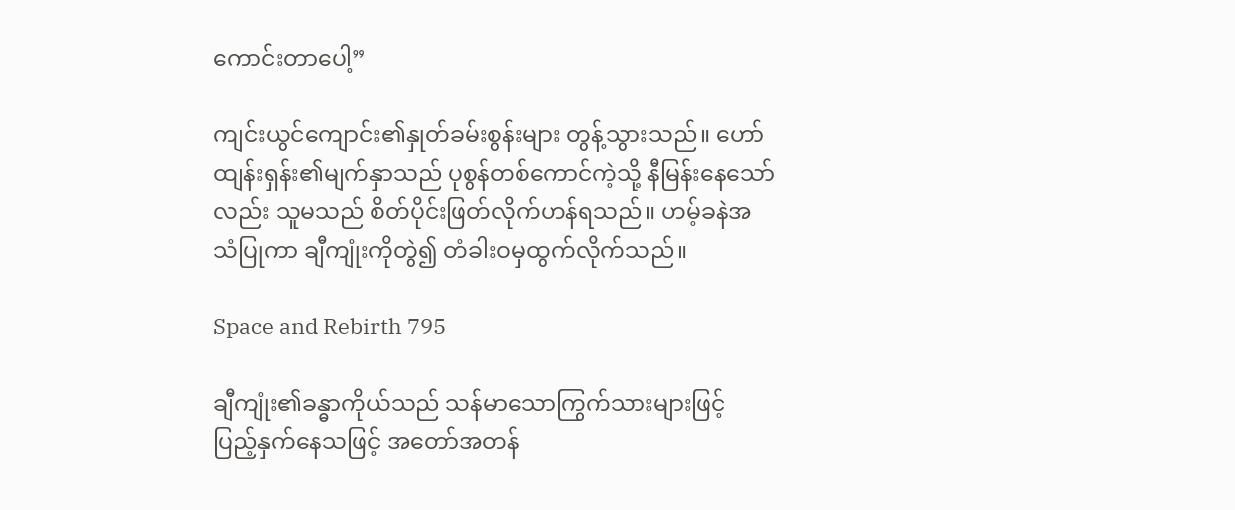ကောင်းတာပေါ့”

ကျင်းယွင်ကျောင်း၏နှုတ်ခမ်းစွန်းများ တွန့်သွားသည်။ ဟော်ထျန်းရှန်း၏မျက်နှာသည် ပုစွန်တစ်ကောင်ကဲ့သို့ နီမြန်းနေသော်လည်း သူမသည် စိတ်ပိုင်းဖြတ်လိုက်ဟန်ရသည်။ ဟမ့်ခနဲအသံပြုကာ ချီကျုံးကိုတွဲ၍ တံခါးဝမှထွက်လိုက်သည်။

Space and Rebirth 795

ချီကျုံး၏ခန္ဓာကိုယ်သည် သန်မာသောကြွက်သားများဖြင့် ပြည့်နှက်နေသဖြင့် အတော်အတန်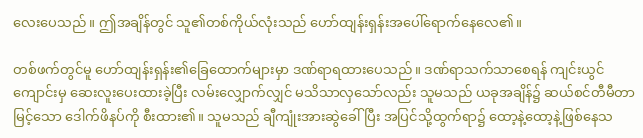လေးပေသည်။ ဤအချိန်တွင် သူ၏တစ်ကိုယ်လုံးသည် ဟော်ထျန်းရှန်းအပေါ်ရောက်နေလေ၏။

တစ်ဖက်တွင်မူ ဟော်ထျန်းရှန်း၏ခြေထောက်များမှာ ဒဏ်ရာရထားပေသည်။ ဒဏ်ရာသက်သာစေရန် ကျင်းယွင်ကျောင်းမှ ဆေးလူးပေးထားခဲ့ပြီး လမ်းလျှောက်လျှင် မသိသာလှသော်လည်း သူမသည် ယခုအချိန်၌ ဆယ်စင်တီမီတာမြင့်သော ဒေါက်ဖိနပ်ကို စီးထား၏။ သူမသည် ချီကျုံးအားဆွဲခေါ်ပြီး အပြင်သို့ထွက်ရာ၌ ထော့နဲ့ထော့နဲ့ဖြစ်နေသ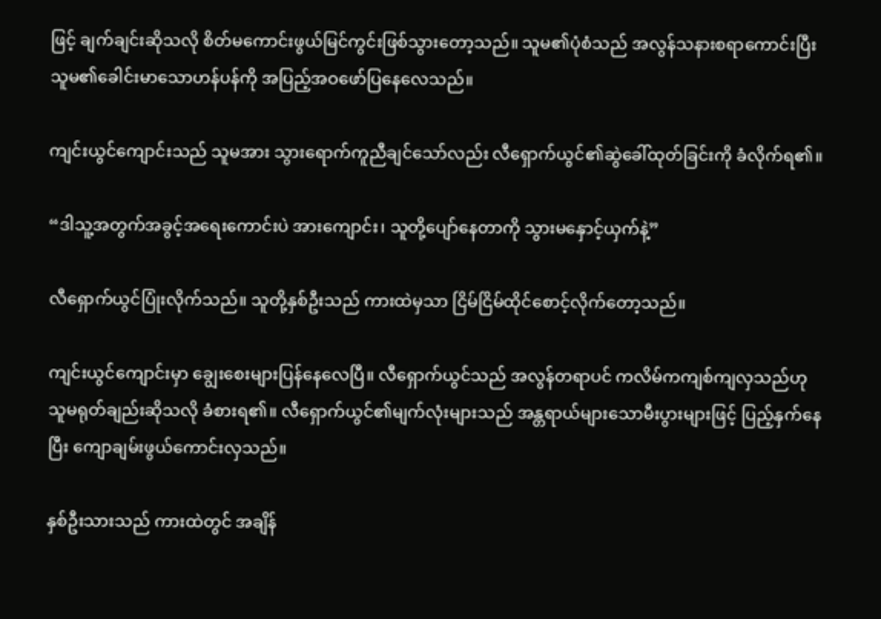ဖြင့် ချက်ချင်းဆိုသလို စိတ်မကောင်းဖွယ်မြင်ကွင်းဖြစ်သွားတော့သည်။ သူမ၏ပုံစံသည် အလွန်သနားစရာကောင်းပြီး သူမ၏ခေါင်းမာသောဟန်ပန်ကို အပြည့်အဝဖော်ပြနေလေသည်။

ကျင်းယွင်ကျောင်းသည် သူမအား သွားရောက်ကူညီချင်သော်လည်း လီရှောက်ယွင်၏ဆွဲခေါ်ထုတ်ခြင်းကို ခံလိုက်ရ၏။

“ဒါသူ့အတွက်အခွင့်အရေးကောင်းပဲ အားကျောင်း၊ သူတို့ပျော်နေတာကို သွားမနှောင့်ယှက်နဲ့”

လီရှောက်ယွင်ပြုံးလိုက်သည်။ သူတို့နှစ်ဦးသည် ကားထဲမှသာ ငြိမ်ငြိမ်ထိုင်စောင့်လိုက်တော့သည်။

ကျင်းယွင်ကျောင်းမှာ ချွေးစေးများပြန်နေလေပြီ။ လီရှောက်ယွင်သည် အလွန်တရာပင် ကလိမ်ကကျစ်ကျလှသည်ဟု သူမရုတ်ချည်းဆိုသလို ခံစားရ၏။ လီရှောက်ယွင်၏မျက်လုံးများသည် အန္တရာယ်များသောမီးပွားများဖြင့် ပြည့်နှက်နေပြီး ကျောချမ်းဖွယ်ကောင်းလှသည်။

နှစ်ဦးသားသည် ကားထဲတွင် အချိန်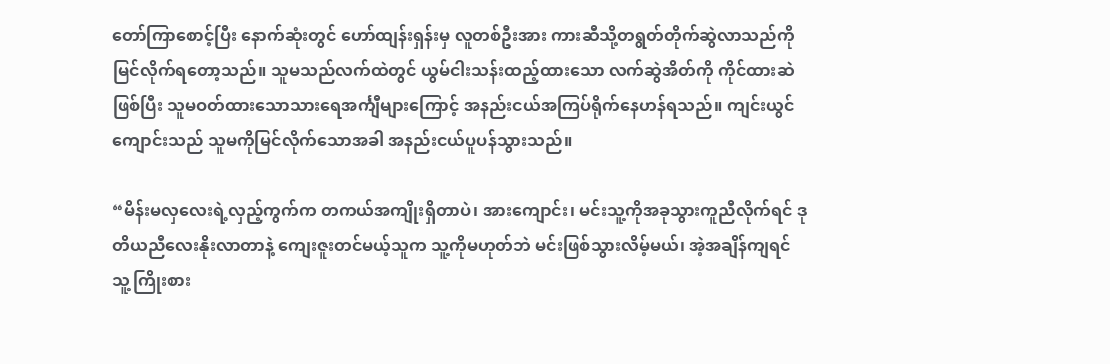တော်ကြာစောင့်ပြီး နောက်ဆုံးတွင် ဟော်ထျန်းရှန်းမှ လူတစ်ဦးအား ကားဆီသို့တရွတ်တိုက်ဆွဲလာသည်ကို မြင်လိုက်ရတော့သည်။ သူမသည်လက်ထဲတွင် ယွမ်ငါးသန်းထည့်ထားသော လက်ဆွဲအိတ်ကို ကိုင်ထားဆဲဖြစ်ပြီး သူမဝတ်ထားသောသားရေအင်္ကျီများကြောင့် အနည်းငယ်အကြပ်ရိုက်နေဟန်ရသည်။ ကျင်းယွင်ကျောင်းသည် သူမကိုမြင်လိုက်သောအခါ အနည်းငယ်ပူပန်သွားသည်။

“မိန်းမလှလေးရဲ့လှည့်ကွက်က တကယ်အကျိုးရှိတာပဲ၊ အားကျောင်း၊ မင်းသူ့ကိုအခုသွားကူညီလိုက်ရင် ဒုတိယညီလေးနိုးလာတာနဲ့ ကျေးဇူးတင်မယ့်သူက သူ့ကိုမဟုတ်ဘဲ မင်းဖြစ်သွားလိမ့်မယ်၊ အဲ့အချိန်ကျရင် သူ့ကြိုးစား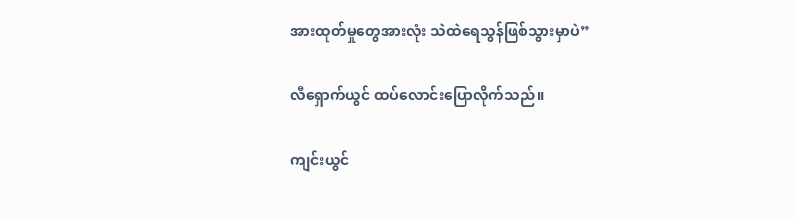အားထုတ်မှုတွေအားလုံး သဲထဲရေသွန်ဖြစ်သွားမှာပဲ”

လီရှောက်ယွင် ထပ်လောင်းပြောလိုက်သည်။

ကျင်းယွင်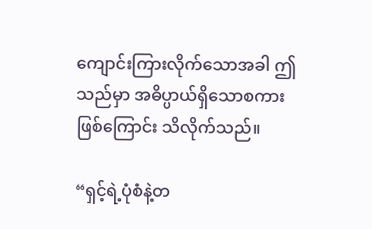ကျောင်းကြားလိုက်သောအခါ ဤသည်မှာ အဓိပ္ပာယ်ရှိသောစကားဖြစ်ကြောင်း သိလိုက်သည်။

“ရှင့်ရဲ့ပုံစံနဲ့တ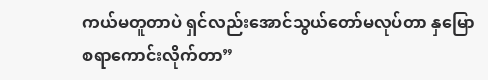ကယ်မတူတာပဲ ရှင်လည်းအောင်သွယ်တော်မလုပ်တာ နှမြောစရာကောင်းလိုက်တာ”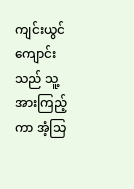ကျင်းယွင်ကျောင်းသည် သူ့အားကြည့်ကာ အံ့သြ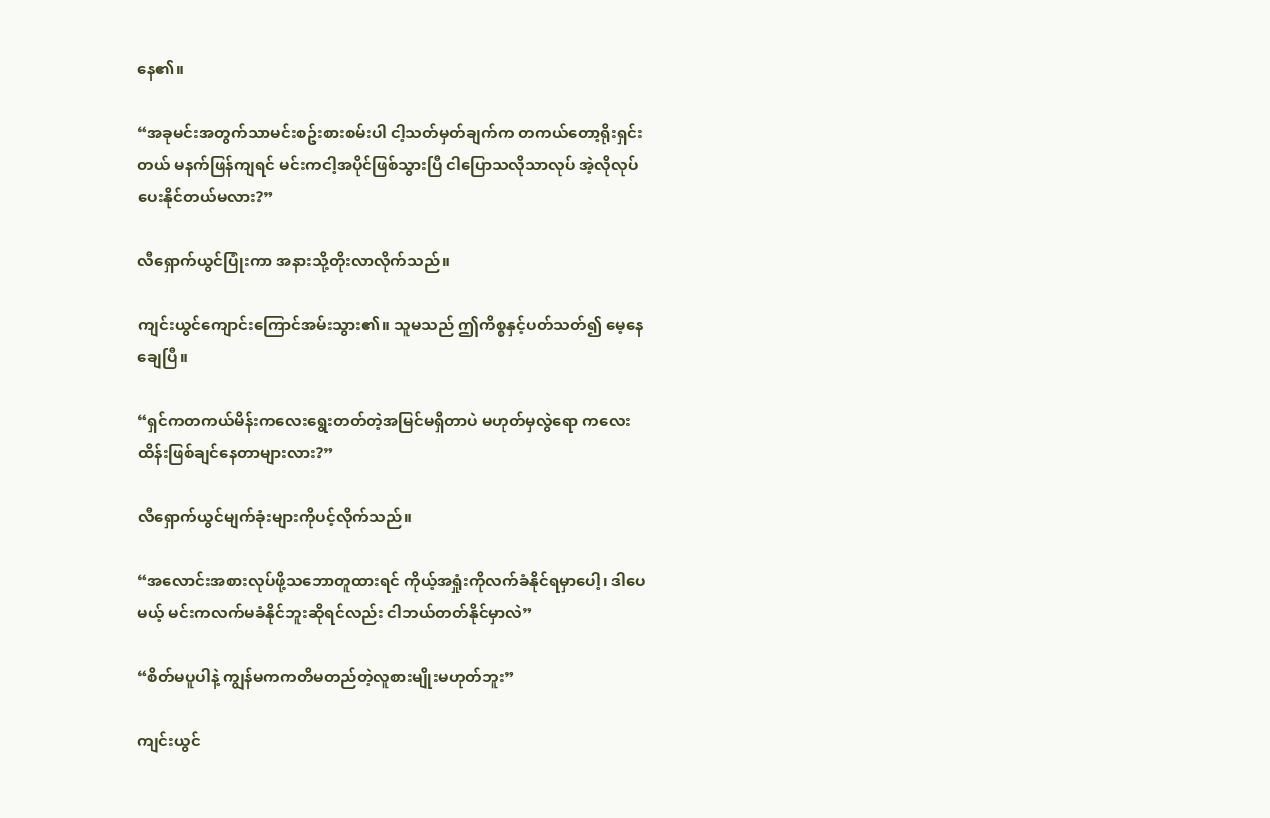နေ၏။

“အခုမင်းအတွက်သာမင်းစဥ်းစားစမ်းပါ ငါ့သတ်မှတ်ချက်က တကယ်တော့ရိုးရှင်းတယ် မနက်ဖြန်ကျရင် မင်းကငါ့အပိုင်ဖြစ်သွားပြီ ငါပြောသလိုသာလုပ် အဲ့လိုလုပ်ပေးနိုင်တယ်မလား?”

လီရှောက်ယွင်ပြုံးကာ အနားသို့တိုးလာလိုက်သည်။

ကျင်းယွင်ကျောင်းကြောင်အမ်းသွား၏။ သူမသည် ဤကိစ္စနှင့်ပတ်သတ်၍ မေ့နေချေပြီ။

“ရှင်ကတကယ်မိန်းကလေးရွေးတတ်တဲ့အမြင်မရှိတာပဲ မဟုတ်မှလွဲရော ကလေးထိန်းဖြစ်ချင်နေတာများလား?”

လီရှောက်ယွင်မျက်ခုံးများကိုပင့်လိုက်သည်။

“အလောင်းအစားလုပ်ဖို့သဘောတူထားရင် ကိုယ့်အရှုံးကိုလက်ခံနိုင်ရမှာပေါ့၊ ဒါပေမယ့် မင်းကလက်မခံနိုင်ဘူးဆိုရင်လည်း ငါဘယ်တတ်နိုင်မှာလဲ”

“စိတ်မပူပါနဲ့ ကျွန်မကကတိမတည်တဲ့လူစားမျိုးမဟုတ်ဘူး”

ကျင်းယွင်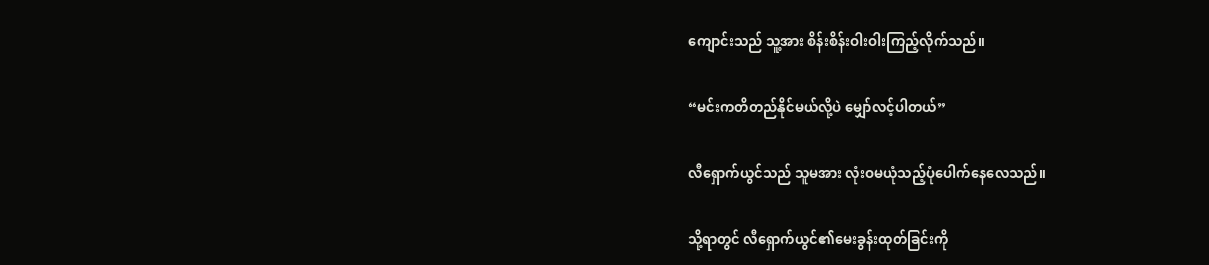ကျောင်းသည် သူ့အား စိန်းစိန်းဝါးဝါးကြည့်လိုက်သည်။

“မင်းကတိတည်နိုင်မယ်လို့ပဲ မျှော်လင့်ပါတယ်”

လီရှောက်ယွင်သည် သူမအား လုံးဝမယုံသည့်ပုံပေါက်နေလေသည်။

သို့ရာတွင် လီရှောက်ယွင်၏မေးခွန်းထုတ်ခြင်းကို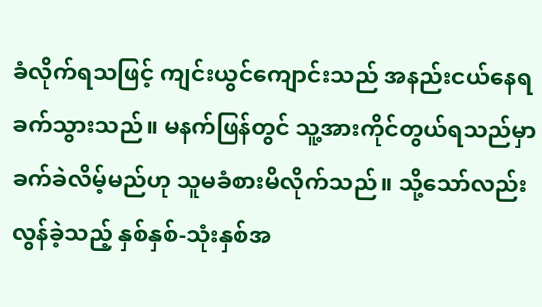ခံလိုက်ရသဖြင့် ကျင်းယွင်ကျောင်းသည် အနည်းငယ်နေရခက်သွားသည်။ မနက်ဖြန်တွင် သူ့အားကိုင်တွယ်ရသည်မှာ ခက်ခဲလိမ့်မည်ဟု သူမခံစားမိလိုက်သည်။ သို့သော်လည်း လွန်ခဲ့သည့် နှစ်နှစ်-သုံးနှစ်အ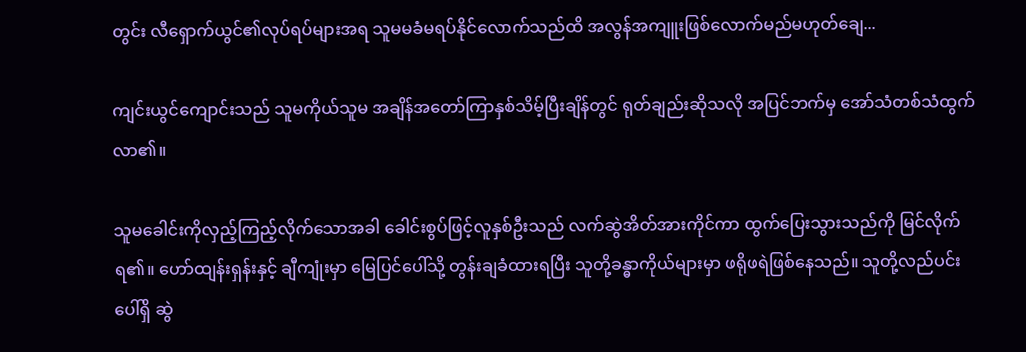တွင်း လီရှောက်ယွင်၏လုပ်ရပ်များအရ သူမမခံမရပ်နိုင်လောက်သည်ထိ အလွန်အကျူးဖြစ်လောက်မည်မဟုတ်ချေ...

ကျင်းယွင်ကျောင်းသည် သူမကိုယ်သူမ အချိန်အတော်ကြာနှစ်သိမ့်ပြီးချိန်တွင် ရုတ်ချည်းဆိုသလို အပြင်ဘက်မှ အော်သံတစ်သံထွက်လာ၏။

သူမခေါင်းကိုလှည့်ကြည့်လိုက်သောအခါ ခေါင်းစွပ်ဖြင့်လူနှစ်ဦးသည် လက်ဆွဲအိတ်အားကိုင်ကာ ထွက်ပြေးသွားသည်ကို မြင်လိုက်ရ၏။ ဟော်ထျန်းရှန်းနှင့် ချီကျုံးမှာ မြေပြင်ပေါ်သို့ တွန်းချခံထားရပြီး သူတို့ခန္ဓာကိုယ်များမှာ ဖရိုဖရဲဖြစ်နေသည်။ သူတို့လည်ပင်းပေါ်ရှိ ဆွဲ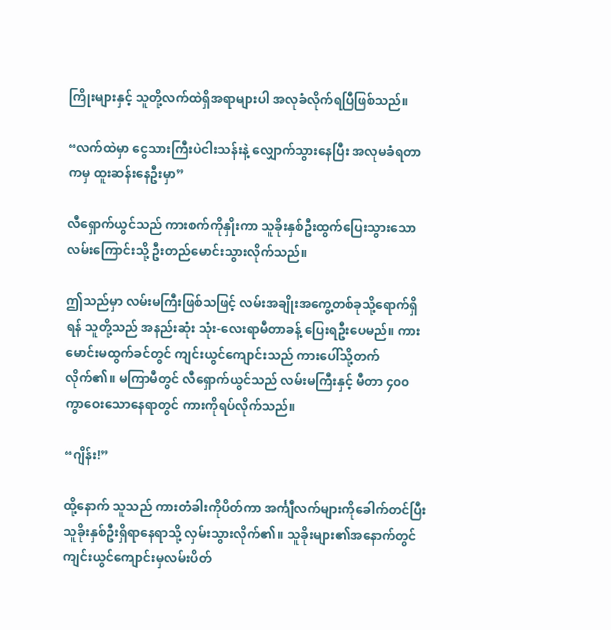ကြိုးများနှင့် သူတို့လက်ထဲရှိအရာများပါ အလုခံလိုက်ရပြီဖြစ်သည်။

“လက်ထဲမှာ ငွေသားကြီးပဲငါးသန်းနဲ့ လျှောက်သွားနေပြီး အလုမခံရတာကမှ ထူးဆန်းနေဦးမှာ”

လီရှောက်ယွင်သည် ကားစက်ကိုနှိုးကာ သူခိုးနှစ်ဦးထွက်ပြေးသွားသောလမ်းကြောင်းသို့ ဦးတည်မောင်းသွားလိုက်သည်။

ဤသည်မှာ လမ်းမကြီးဖြစ်သဖြင့် လမ်းအချိုးအကွေ့တစ်ခုသို့ရောက်ရှိရန် သူတို့သည် အနည်းဆုံး သုံး-လေးရာမီတာခန့် ပြေးရဦးပေမည်။ ကားမောင်းမထွက်ခင်တွင် ကျင်းယွင်ကျောင်းသည် ကားပေါ်သို့တက်လိုက်၏။ မကြာမီတွင် လီရှောက်ယွင်သည် လမ်းမကြီးနှင့် မီတာ ၄၀၀ ကွာဝေးသောနေရာတွင် ကားကိုရပ်လိုက်သည်။

“ဂျိန်း!”

ထို့နောက် သူသည် ကားတံခါးကိုပိတ်ကာ အင်္ကျီလက်များကိုခေါက်တင်ပြီး သူခိုးနှစ်ဦးရှိရာနေရာသို့ လှမ်းသွားလိုက်၏။ သူခိုးများ၏အနောက်တွင် ကျင်းယွင်ကျောင်းမှလမ်းပိတ်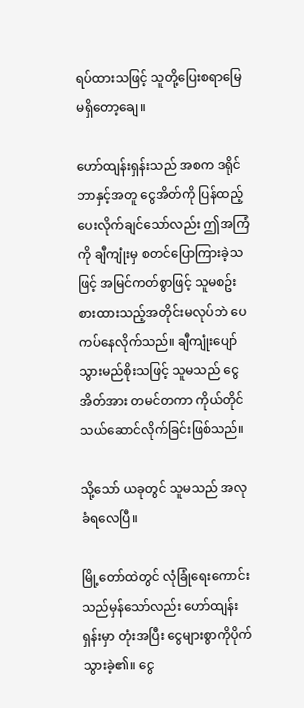ရပ်ထားသဖြင့် သူတို့ပြေးစရာမြေမရှိတော့ချေ။

ဟော်ထျန်းရှန်းသည် အစက ဒရိုင်ဘာနှင့်အတူ ငွေအိတ်ကို ပြန်ထည့်ပေးလိုက်ချင်သော်လည်း ဤအကြံကို ချီကျုံးမှ စတင်ပြောကြားခဲ့သဖြင့် အမြင်ကတ်စွာဖြင့် သူမစဥ်းစားထားသည့်အတိုင်းမလုပ်ဘဲ ပေကပ်နေလိုက်သည်။ ချီကျုံးပျော်သွားမည်စိုးသဖြင့် သူမသည် ငွေအိတ်အား တမင်တကာ ကိုယ်တိုင်သယ်ဆောင်လိုက်ခြင်းဖြစ်သည်။

သို့သော် ယခုတွင် သူမသည် အလုခံရလေပြီ။

မြို့တော်ထဲတွင် လုံခြုံရေးကောင်းသည်မှန်သော်လည်း ဟော်ထျန်းရှန်းမှာ တုံးအပြီး ငွေများစွာကိုပိုက်သွားခဲ့၏။ ငွေ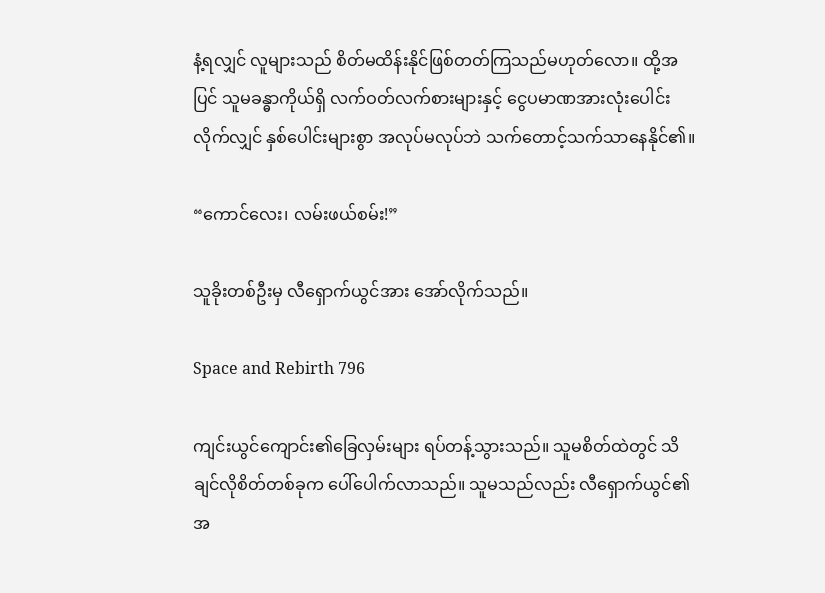နံ့ရလျှင် လူများသည် စိတ်မထိန်းနိုင်ဖြစ်တတ်ကြသည်မဟုတ်လော။ ထို့အပြင် သူမခန္ဓာကိုယ်ရှိ လက်ဝတ်လက်စားများနှင့် ငွေပမာဏအားလုံးပေါင်းလိုက်လျှင် နှစ်ပေါင်းများစွာ အလုပ်မလုပ်ဘဲ သက်တောင့်သက်သာနေနိုင်၏။

“ကောင်လေး၊ လမ်းဖယ်စမ်း!”

သူခိုးတစ်ဦးမှ လီရှောက်ယွင်အား အော်လိုက်သည်။

Space and Rebirth 796

ကျင်းယွင်ကျောင်း၏ခြေလှမ်းများ ရပ်တန့်သွားသည်။ သူမစိတ်ထဲတွင် သိချင်လိုစိတ်တစ်ခုက ပေါ်ပေါက်လာသည်။ သူမသည်လည်း လီရှောက်ယွင်၏အ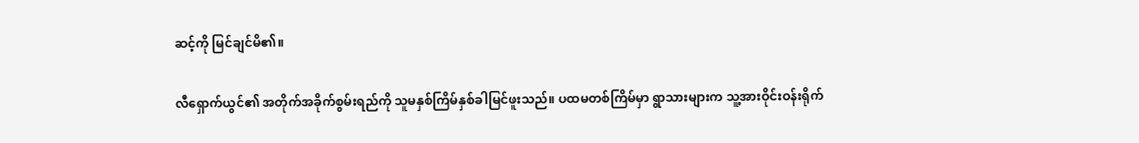ဆင့်ကို မြင်ချင်မိ၏။

လီရှောက်ယွင်၏ အတိုက်အခိုက်စွမ်းရည်ကို သူမနှစ်ကြိမ်နှစ်ခါမြင်ဖူးသည်။ ပထမတစ်ကြိမ်မှာ ရွာသားများက သူ့အားဝိုင်းဝန်းရိုက်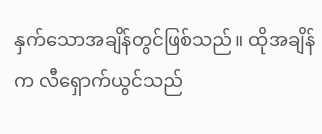နှက်သောအချိန်တွင်ဖြစ်သည်။ ထိုအချိန်က လီရှောက်ယွင်သည်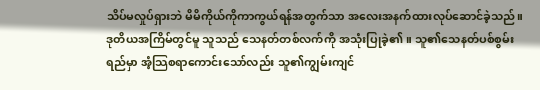သိပ်မလှုပ်ရှားဘဲ မိမိကိုယ်ကိုကာကွယ်ရန်အတွက်သာ အလေးအနက်ထားလုပ်ဆောင်ခဲ့သည်။ ဒုတိယအကြိမ်တွင်မူ သူသည် သေနတ်တစ်လက်ကို အသုံးပြုခဲ့၏။ သူ၏သေနတ်ပစ်စွမ်းရည်မှာ အံ့သြစရာကောင်းသော်လည်း သူ၏ကျွမ်းကျင်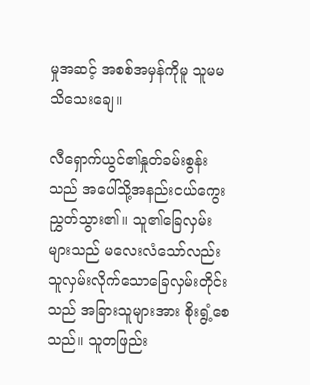မှုအဆင့် အစစ်အမှန်ကိုမူ သူမမသိသေးချေ။

လီရှောက်ယွင်၏နှုတ်ခမ်းစွန်းသည် အပေါ်သို့အနည်းငယ်ကွေးညွှတ်သွား၏။ သူ၏ခြေလှမ်းများသည် မလေးလံသော်လည်း သူလှမ်းလိုက်သောခြေလှမ်းတိုင်းသည် အခြားသူများအား စိုးရွံ့စေသည်။ သူတဖြည်း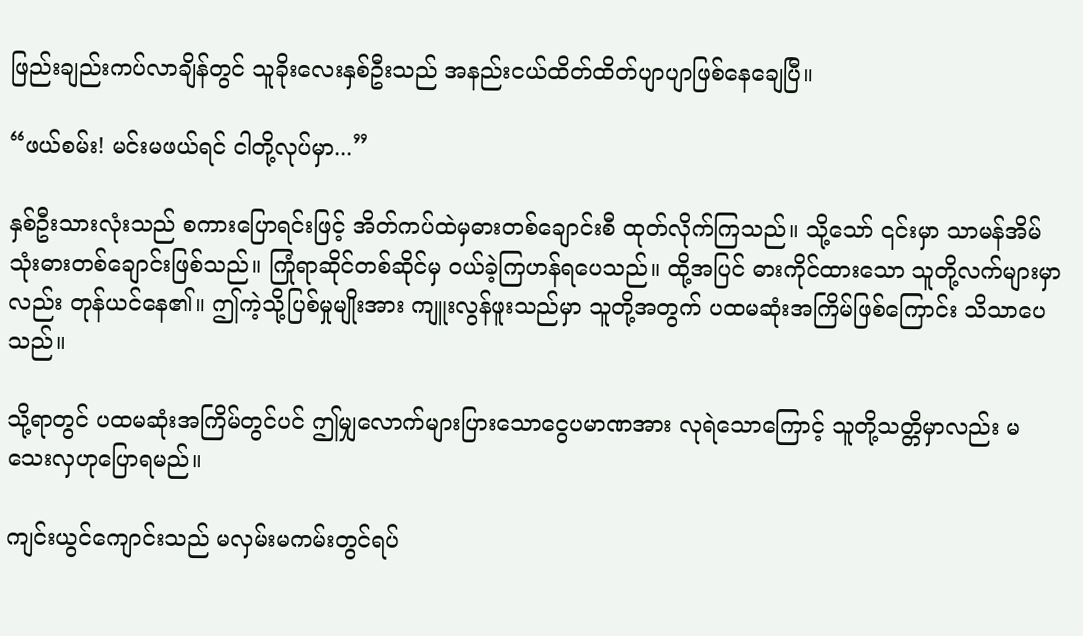ဖြည်းချည်းကပ်လာချိန်တွင် သူခိုးလေးနှစ်ဦးသည် အနည်းငယ်ထိတ်ထိတ်ပျာပျာဖြစ်နေချေပြီ။

“ဖယ်စမ်း! မင်းမဖယ်ရင် ငါတို့လုပ်မှာ...”

နှစ်ဦးသားလုံးသည် စကားပြောရင်းဖြင့် အိတ်ကပ်ထဲမှဓားတစ်ချောင်းစီ ထုတ်လိုက်ကြသည်။ သို့သော် ၎င်းမှာ သာမန်အိမ်သုံးဓားတစ်ချောင်းဖြစ်သည်။ ကြုံရာဆိုင်တစ်ဆိုင်မှ ဝယ်ခဲ့ကြဟန်ရပေသည်။ ထို့အပြင် ဓားကိုင်ထားသော သူတို့လက်များမှာလည်း တုန်ယင်နေ၏။ ဤကဲ့သို့ပြစ်မှုမျိုးအား ကျူးလွန်ဖူးသည်မှာ သူတို့အတွက် ပထမဆုံးအကြိမ်ဖြစ်ကြောင်း သိသာပေသည်။

သို့ရာတွင် ပထမဆုံးအကြိမ်တွင်ပင် ဤမျှလောက်များပြားသောငွေပမာဏအား လုရဲသောကြောင့် သူတို့သတ္တိမှာလည်း မသေးလှဟုပြောရမည်။

ကျင်းယွင်ကျောင်းသည် မလှမ်းမကမ်းတွင်ရပ်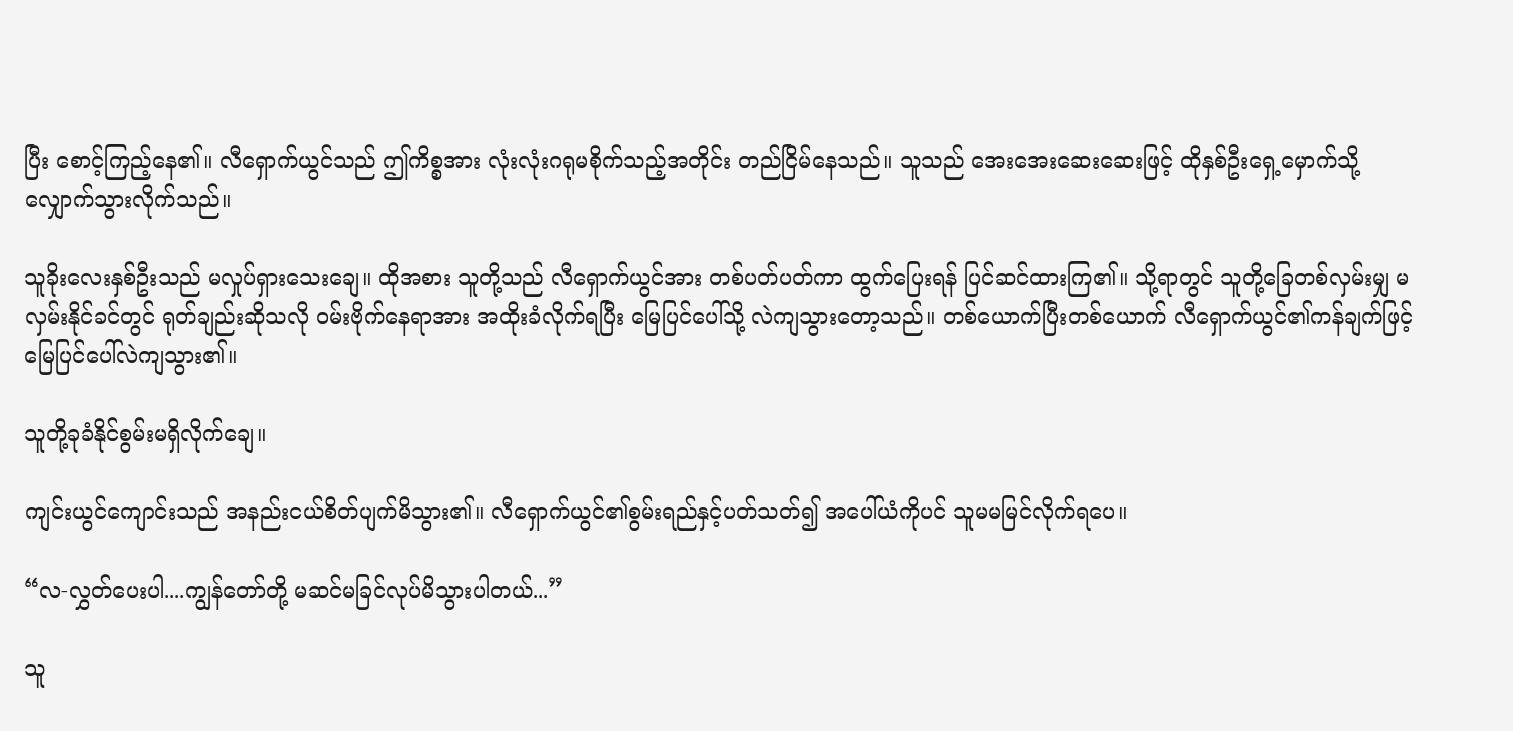ပြီး စောင့်ကြည့်နေ၏။ လီရှောက်ယွင်သည် ဤကိစ္စအား လုံးလုံးဂရုမစိုက်သည့်အတိုင်း တည်ငြိမ်နေသည်။ သူသည် အေးအေးဆေးဆေးဖြင့် ထိုနှစ်ဦးရှေ့မှောက်သို့ လျှောက်သွားလိုက်သည်။

သူခိုးလေးနှစ်ဦးသည် မလှုပ်ရှားသေးချေ။ ထိုအစား သူတို့သည် လီရှောက်ယွင်အား တစ်ပတ်ပတ်ကာ ထွက်ပြေးရန် ပြင်ဆင်ထားကြ၏။ သို့ရာတွင် သူတို့ခြေတစ်လှမ်းမျှ မလှမ်းနိုင်ခင်တွင် ရုတ်ချည်းဆိုသလို ဝမ်းဗိုက်နေရာအား အထိုးခံလိုက်ရပြီး မြေပြင်ပေါ်သို့ လဲကျသွားတော့သည်။ တစ်ယောက်ပြီးတစ်ယောက် လီရှောက်ယွင်၏ကန်ချက်ဖြင့် မြေပြင်ပေါ်လဲကျသွား၏။

သူတို့ခုခံနိုင်စွမ်းမရှိလိုက်ချေ။

ကျင်းယွင်ကျောင်းသည် အနည်းငယ်စိတ်ပျက်မိသွား၏။ လီရှောက်ယွင်၏စွမ်းရည်နှင့်ပတ်သတ်၍ အပေါ်ယံကိုပင် သူမမမြင်လိုက်ရပေ။

“လ-လွှတ်ပေးပါ....ကျွန်တော်တို့ မဆင်မခြင်လုပ်မိသွားပါတယ်...”

သူ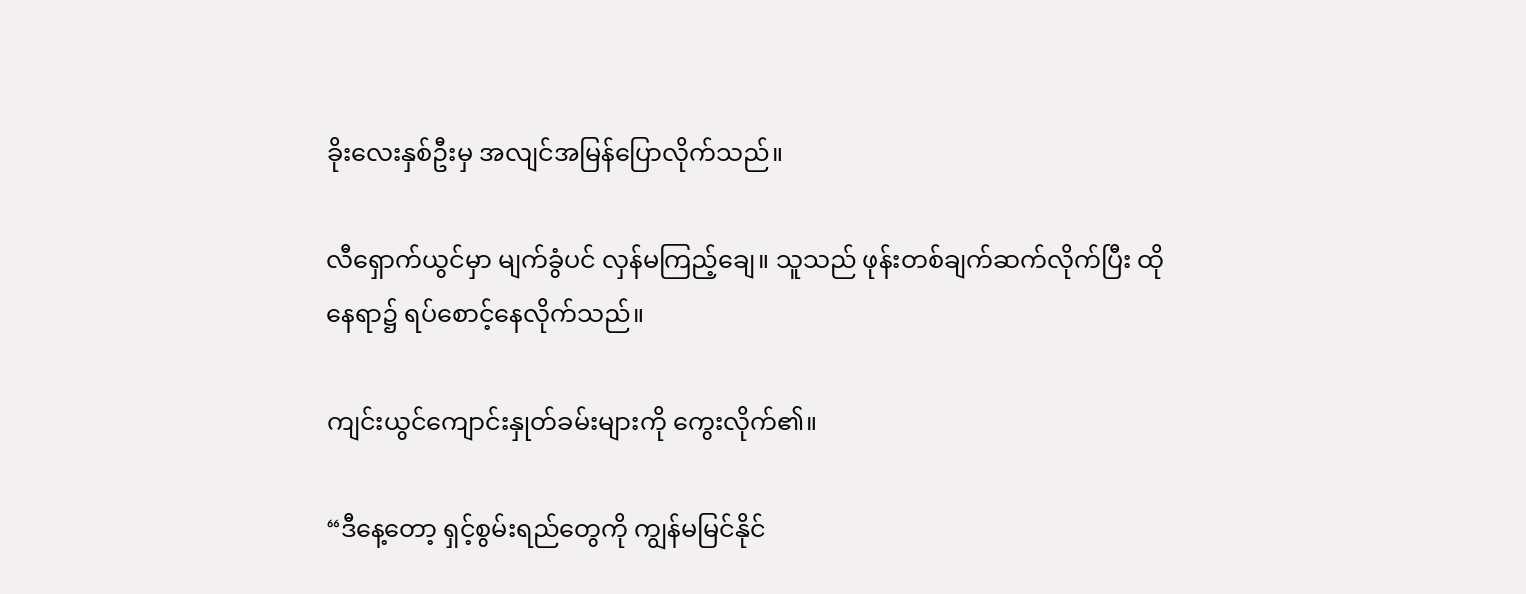ခိုးလေးနှစ်ဦးမှ အလျင်အမြန်ပြောလိုက်သည်။

လီရှောက်ယွင်မှာ မျက်ခွံပင် လှန်မကြည့်ချေ။ သူသည် ဖုန်းတစ်ချက်ဆက်လိုက်ပြီး ထိုနေရာ၌ ရပ်စောင့်နေလိုက်သည်။

ကျင်းယွင်ကျောင်းနှုတ်ခမ်းများကို ကွေးလိုက်၏။

“ဒီနေ့တော့ ရှင့်စွမ်းရည်တွေကို ကျွန်မမြင်နိုင်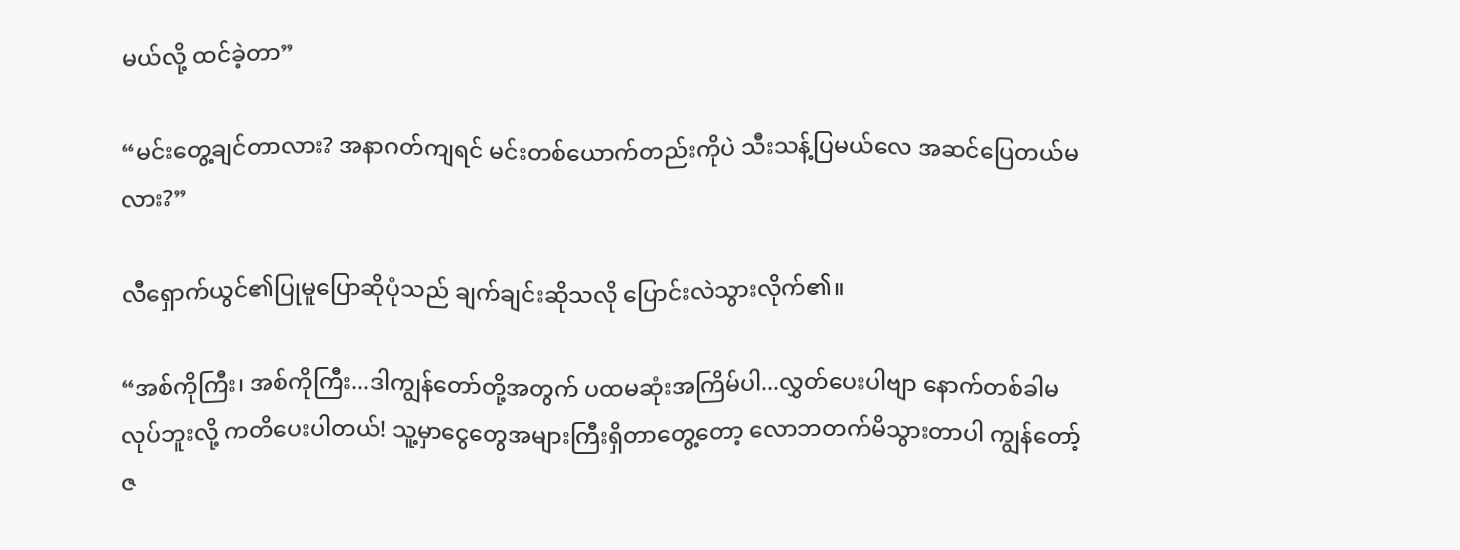မယ်လို့ ထင်ခဲ့တာ”

“မင်းတွေ့ချင်တာလား? အနာဂတ်ကျရင် မင်းတစ်ယောက်တည်းကိုပဲ သီးသန့်ပြမယ်လေ အဆင်ပြေတယ်မလား?”

လီရှောက်ယွင်၏ပြုမူပြောဆိုပုံသည် ချက်ချင်းဆိုသလို ပြောင်းလဲသွားလိုက်၏။

“အစ်ကိုကြီး၊ အစ်ကိုကြီး...ဒါကျွန်တော်တို့အတွက် ပထမဆုံးအကြိမ်ပါ...လွှတ်ပေးပါဗျာ နောက်တစ်ခါမလုပ်ဘူးလို့ ကတိပေးပါတယ်! သူ့မှာငွေတွေအများကြီးရှိတာတွေ့တော့ လောဘတက်မိသွားတာပါ ကျွန်တော့်ဇ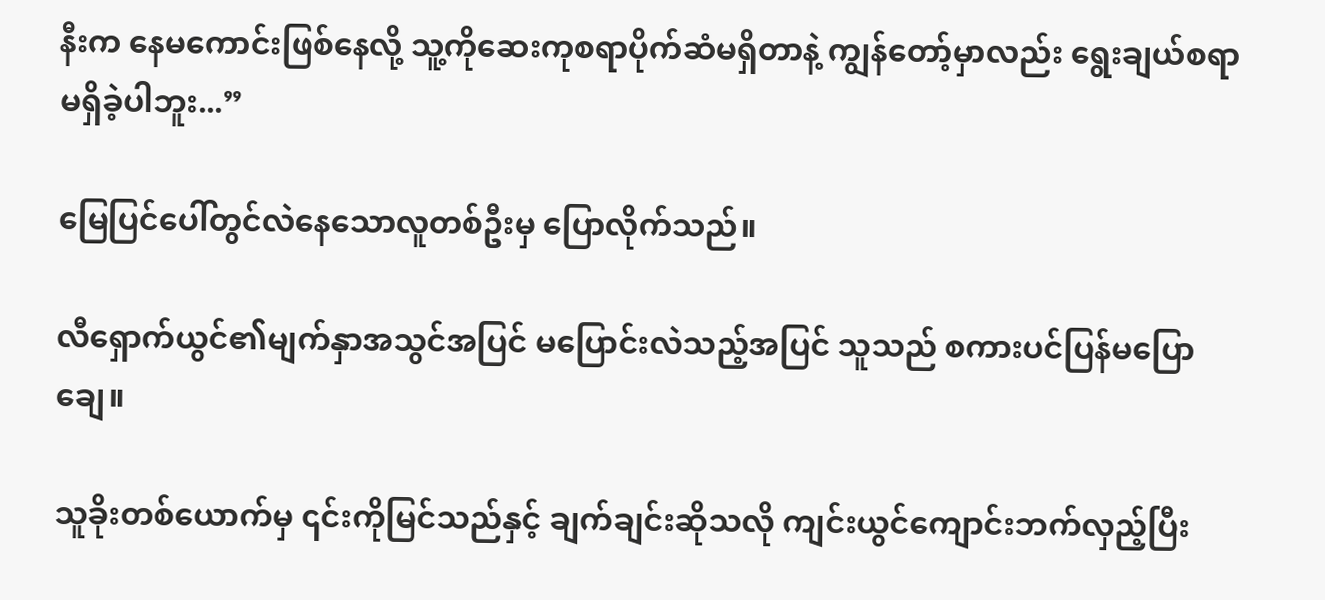နီးက နေမကောင်းဖြစ်နေလို့ သူ့ကိုဆေးကုစရာပိုက်ဆံမရှိတာနဲ့ ကျွန်တော့်မှာလည်း ရွေးချယ်စရာမရှိခဲ့ပါဘူး...”

မြေပြင်ပေါ်တွင်လဲနေသောလူတစ်ဦးမှ ပြောလိုက်သည်။

လီရှောက်ယွင်၏မျက်နှာအသွင်အပြင် မပြောင်းလဲသည့်အပြင် သူသည် စကားပင်ပြန်မပြောချေ။

သူခိုးတစ်ယောက်မှ ၎င်းကိုမြင်သည်နှင့် ချက်ချင်းဆိုသလို ကျင်းယွင်ကျောင်းဘက်လှည့်ပြီး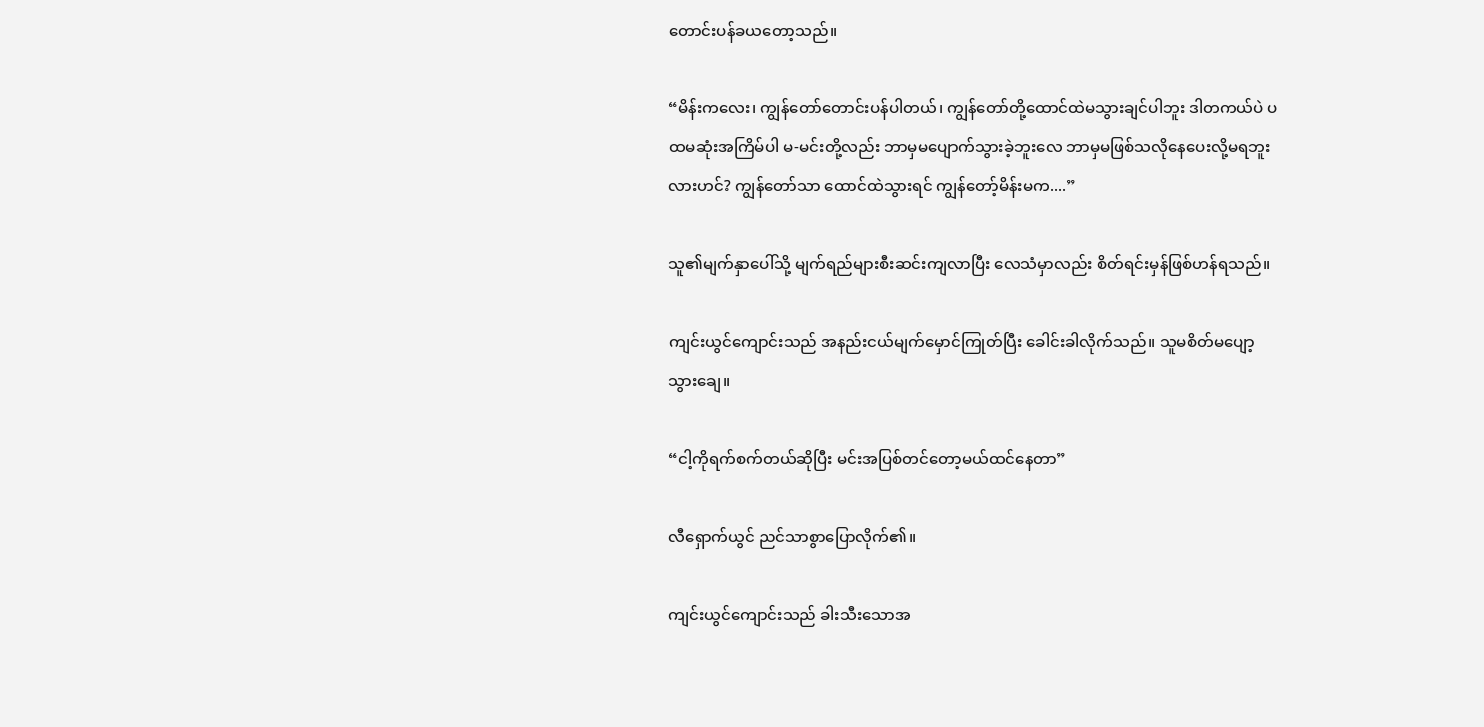တောင်းပန်ခယတော့သည်။

“မိန်းကလေး၊ ကျွန်တော်တောင်းပန်ပါတယ်၊ ကျွန်တော်တို့ထောင်ထဲမသွားချင်ပါဘူး ဒါတကယ်ပဲ ပထမဆုံးအကြိမ်ပါ မ-မင်းတို့လည်း ဘာမှမပျောက်သွားခဲ့ဘူးလေ ဘာမှမဖြစ်သလိုနေပေးလို့မရဘူးလားဟင်? ကျွန်တော်သာ ထောင်ထဲသွားရင် ကျွန်တော့်မိန်းမက....”

သူ၏မျက်နှာပေါ်သို့ မျက်ရည်များစီးဆင်းကျလာပြီး လေသံမှာလည်း စိတ်ရင်းမှန်ဖြစ်ဟန်ရသည်။

ကျင်းယွင်ကျောင်းသည် အနည်းငယ်မျက်မှောင်ကြုတ်ပြီး ခေါင်းခါလိုက်သည်။ သူမစိတ်မပျော့သွားချေ။

“ငါ့ကိုရက်စက်တယ်ဆိုပြီး မင်းအပြစ်တင်တော့မယ်ထင်နေတာ”

လီ‌ရှောက်ယွင် ညင်သာစွာပြောလိုက်၏။

ကျင်းယွင်ကျောင်းသည် ခါးသီးသောအ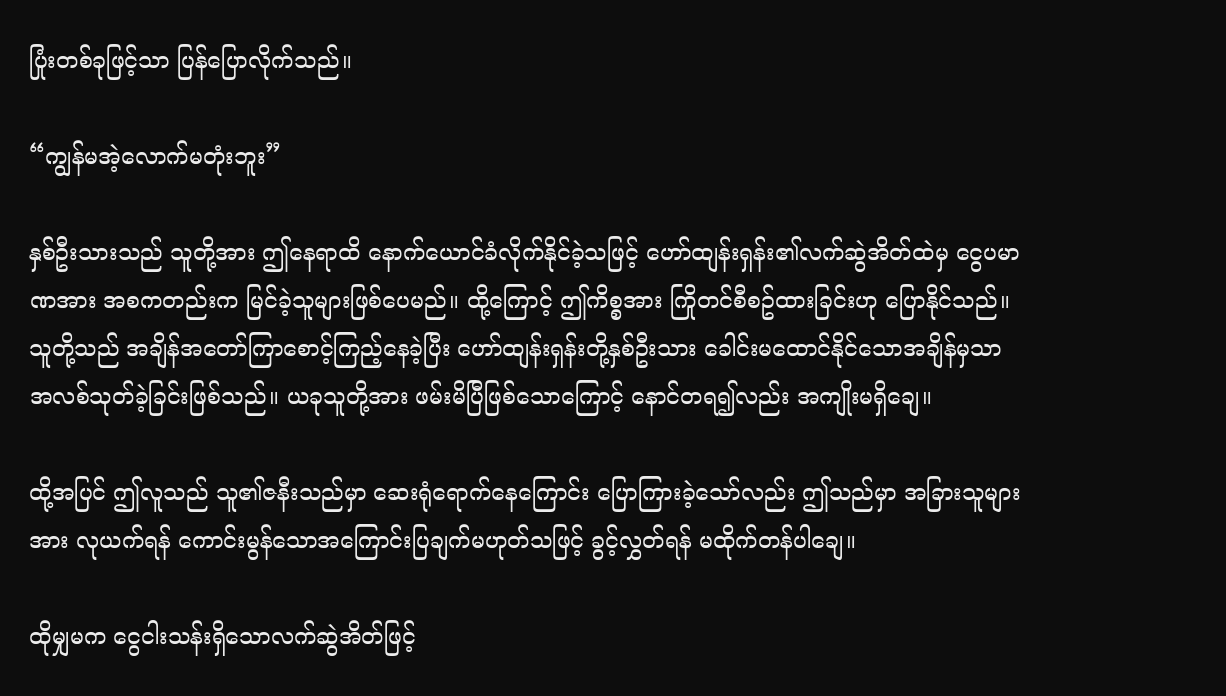ပြုံးတစ်ခုဖြင့်သာ ပြန်ပြောလိုက်သည်။

“ကျွန်မအဲ့လောက်မတုံးဘူး”

နှစ်ဦးသားသည် သူတို့အား ဤနေရာထိ နောက်ယောင်ခံလိုက်နိုင်ခဲ့သဖြင့် ဟော်ထျန်းရှန်း၏လက်ဆွဲအိတ်ထဲမှ ငွေပမာဏအား အစကတည်းက မြင်ခဲ့သူများဖြစ်ပေမည်။ ထို့ကြောင့် ဤကိစ္စအား ကြိုတင်စီစဥ်ထားခြင်းဟု ပြောနိုင်သည်။ သူတို့သည် အချိန်အတော်ကြာစောင့်ကြည့်နေခဲ့ပြီး ဟော်ထျန်းရှန်းတို့နှစ်ဦးသား ခေါင်းမထောင်နိုင်‌သောအချိန်မှသာ အလစ်သုတ်ခဲ့ခြင်းဖြစ်သည်။ ယခုသူတို့အား ဖမ်းမိပြီဖြစ်သောကြောင့် နောင်တရ၍လည်း အကျိုးမရှိချေ။

ထို့အပြင် ဤလူသည် သူ၏ဇနီးသည်မှာ ဆေးရုံရောက်နေကြောင်း ပြောကြားခဲ့သော်လည်း ဤသည်မှာ အခြားသူများအား လုယက်ရန် ကောင်းမွန်သောအကြောင်းပြချက်မဟုတ်သဖြင့် ခွင့်လွှတ်ရန် မထိုက်တန်ပါချေ။

ထိုမျှမက ငွေငါးသန်းရှိသောလက်ဆွဲအိတ်ဖြင့်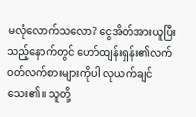မလုံလောက်သလော? ငွေအိတ်အားယူပြီးသည့်နောက်တွင် ဟော်ထျန်းရှန်း၏လက်ဝတ်လက်စားများကိုပါ လုယက်ချင်သေး၏။ သူတို့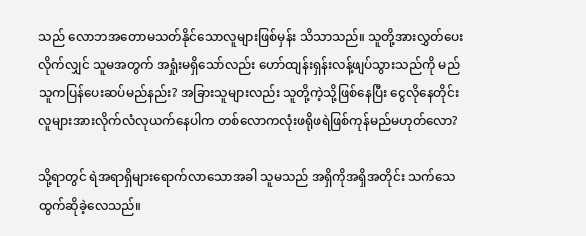သည် လောဘအတောမသတ်နိုင်သောလူများဖြစ်မှန်း သိသာသည်။ သူတို့အားလွှတ်ပေးလိုက်လျှင် သူမအတွက် အရှုံးမရှိသော်လည်း ဟော်ထျန်းရှန်းလန့်ဖျပ်သွားသည်ကို မည်သူကပြန်ပေးဆပ်မည်နည်း? အခြားသူများလည်း သူတို့ကဲ့သို့ဖြစ်နေပြီး ငွေလိုနေတိုင်း လူများအားလိုက်လံလုယက်နေပါက တစ်လောကလုံးဖရိုဖရဲဖြစ်ကုန်မည်မဟုတ်လော?

သို့ရာတွင် ရဲအရာရှိများရောက်လာသောအခါ သူမသည် အရှိကိုအရှိအတိုင်း သက်သေထွက်ဆိုခဲ့လေသည်။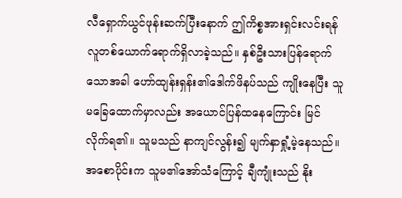လီရှောက်ယွင်ဖုန်းဆက်ပြီးနောက် ဤကိစ္စအားရှင်းလင်းရန် လူတစ်ယောက်ရောက်ရှိလာခဲ့သည်။ နှစ်ဦးသားပြန်ရောက်သောအခါ ဟော်ထျန်းရှန်း၏ဒေါက်ဖိနပ်သည် ကျိုးနေပြီး သူမခြေထောက်မှာလည်း အယောင်ပြန်ထနေကြောင်း မြင်လိုက်ရ၏။ သူမသည် နာကျင်လွန်း၍ မျက်နှာရှုံ့မဲ့နေသည်။ အစောပိုင်းက သူမ၏အော်သံကြောင့် ချီကျုံးသည် နိုး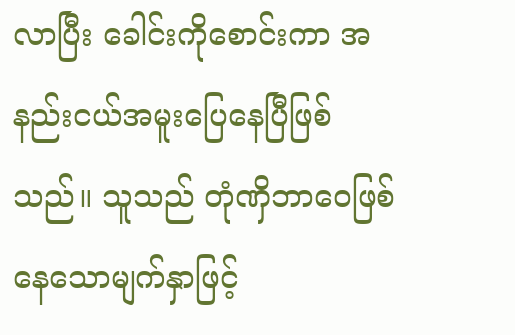လာပြီး ခေါင်းကိုစောင်းကာ အနည်းငယ်အမူးပြေနေပြီဖြစ်သည်။ သူသည် တုံဏှိဘာဝေဖြစ်နေသောမျက်နှာဖြင့်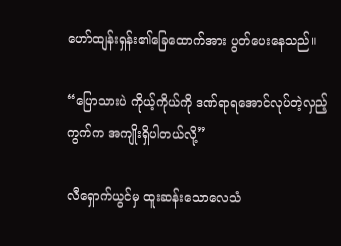ဟော်ထျန်းရှန်း၏ခြေထောက်အား ပွတ်ပေးနေသည်။

“ပြောသားပဲ ကိုယ့်ကိုယ်ကို ဒဏ်ရာရအောင်လုပ်တဲ့လှည့်ကွက်က အကျိုးရှိပါတယ်လို့”

လီရှောက်ယွင်မှ ထူးဆန်းသောလေသံ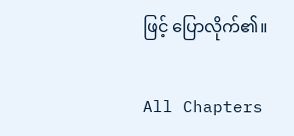ဖြင့် ပြောလိုက်၏။

All Chapters